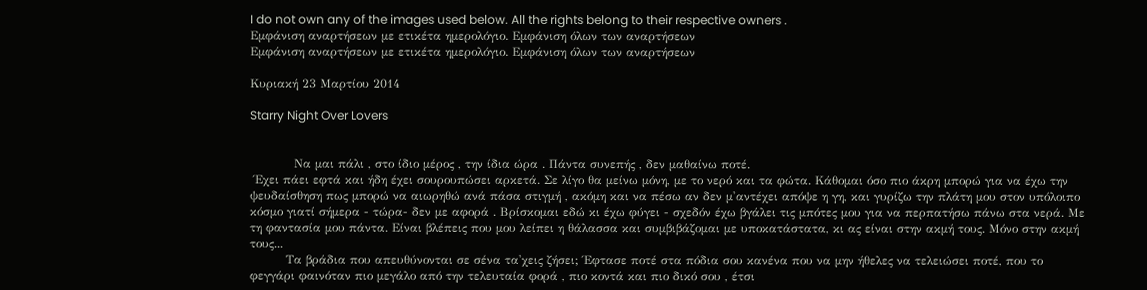I do not own any of the images used below. All the rights belong to their respective owners .
Εμφάνιση αναρτήσεων με ετικέτα ημερολόγιο. Εμφάνιση όλων των αναρτήσεων
Εμφάνιση αναρτήσεων με ετικέτα ημερολόγιο. Εμφάνιση όλων των αναρτήσεων

Κυριακή 23 Μαρτίου 2014

Starry Night Over Lovers


           Να μαι πάλι , στο ίδιο μέρος , την ίδια ώρα . Πάντα συνεπής , δεν μαθαίνω ποτέ.
 Έχει πάει εφτά και ήδη έχει σουρουπώσει αρκετά. Σε λίγο θα μείνω μόνη, με το νερό και τα φώτα. Κάθομαι όσο πιο άκρη μπορώ για να έχω την ψευδαίσθηση πως μπορώ να αιωρηθώ ανά πάσα στιγμή , ακόμη και να πέσω αν δεν μ'αντέχει απόψε η γη, και γυρίζω την πλάτη μου στον υπόλοιπο κόσμο γιατί σήμερα - τώρα- δεν με αφορά . Βρίσκομαι εδώ κι έχω φύγει - σχεδόν έχω βγάλει τις μπότες μου για να περπατήσω πάνω στα νερά. Με τη φαντασία μου πάντα. Είναι βλέπεις που μου λείπει η θάλασσα και συμβιβάζομαι με υποκατάστατα, κι ας είναι στην ακμή τους. Μόνο στην ακμή τους...
         Τα βράδια που απευθύνονται σε σένα τα'χεις ζήσει; Έφτασε ποτέ στα πόδια σου κανένα που να μην ήθελες να τελειώσει ποτέ, που το φεγγάρι φαινόταν πιο μεγάλο από την τελευταία φορά , πιο κοντά και πιο δικό σου , έτσι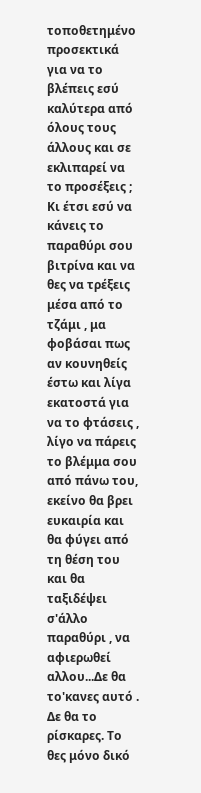τοποθετημένο προσεκτικά για να το βλέπεις εσύ καλύτερα από όλους τους άλλους και σε εκλιπαρεί να το προσέξεις ; Κι έτσι εσύ να κάνεις το παραθύρι σου βιτρίνα και να θες να τρέξεις μέσα από το τζάμι , μα φοβάσαι πως αν κουνηθείς έστω και λίγα εκατοστά για να το φτάσεις , λίγο να πάρεις το βλέμμα σου από πάνω του, εκείνο θα βρει ευκαιρία και θα φύγει από τη θέση του και θα ταξιδέψει σ'άλλο παραθύρι , να αφιερωθεί αλλου...Δε θα το'κανες αυτό . Δε θα το ρίσκαρες. Το θες μόνο δικό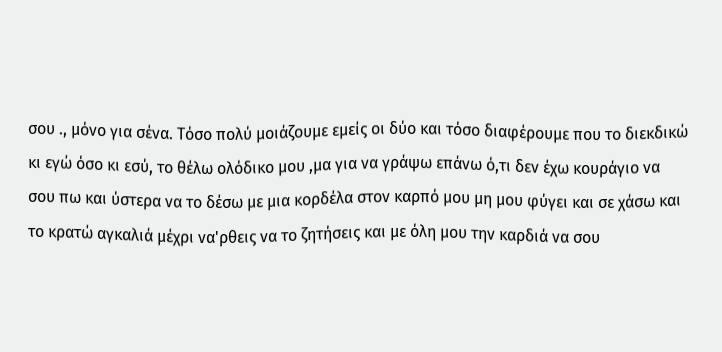σου ., μόνο για σένα. Τόσο πολύ μοιάζουμε εμείς οι δύο και τόσο διαφέρουμε που το διεκδικώ κι εγώ όσο κι εσύ, το θέλω ολόδικο μου ,μα για να γράψω επάνω ό,τι δεν έχω κουράγιο να σου πω και ύστερα να το δέσω με μια κορδέλα στον καρπό μου μη μου φύγει και σε χάσω και το κρατώ αγκαλιά μέχρι να'ρθεις να το ζητήσεις και με όλη μου την καρδιά να σου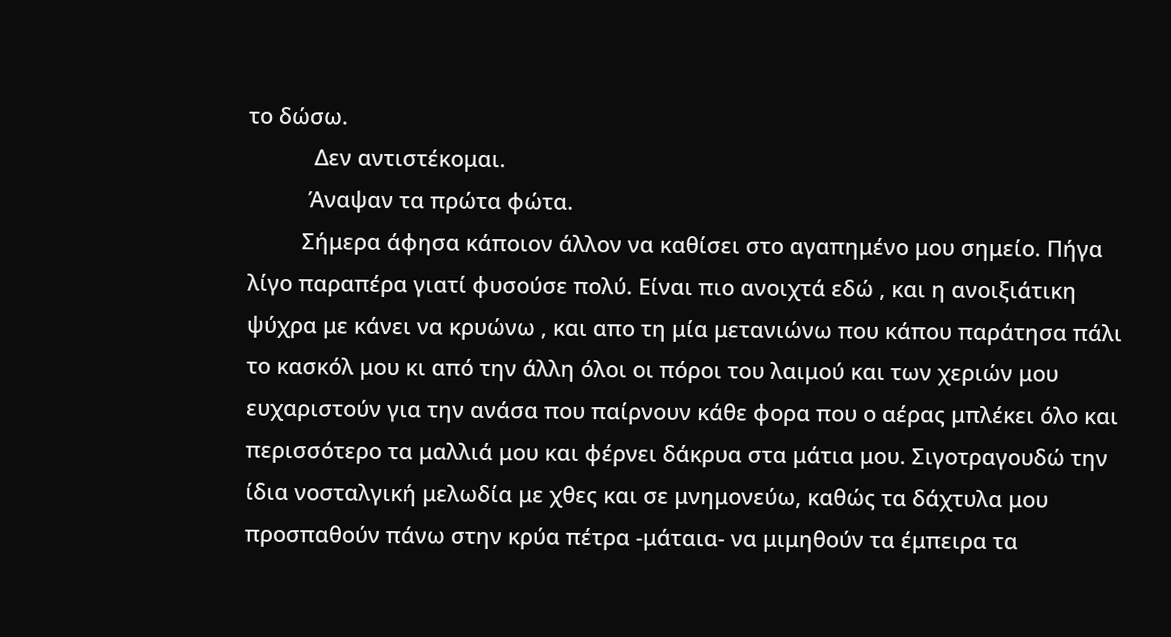το δώσω.
           Δεν αντιστέκομαι.
          Άναψαν τα πρώτα φώτα.
         Σήμερα άφησα κάποιον άλλον να καθίσει στο αγαπημένο μου σημείο. Πήγα λίγο παραπέρα γιατί φυσούσε πολύ. Είναι πιο ανοιχτά εδώ , και η ανοιξιάτικη ψύχρα με κάνει να κρυώνω , και απο τη μία μετανιώνω που κάπου παράτησα πάλι το κασκόλ μου κι από την άλλη όλοι οι πόροι του λαιμού και των χεριών μου ευχαριστούν για την ανάσα που παίρνουν κάθε φορα που ο αέρας μπλέκει όλο και περισσότερο τα μαλλιά μου και φέρνει δάκρυα στα μάτια μου. Σιγοτραγουδώ την ίδια νοσταλγική μελωδία με χθες και σε μνημονεύω, καθώς τα δάχτυλα μου προσπαθούν πάνω στην κρύα πέτρα -μάταια- να μιμηθούν τα έμπειρα τα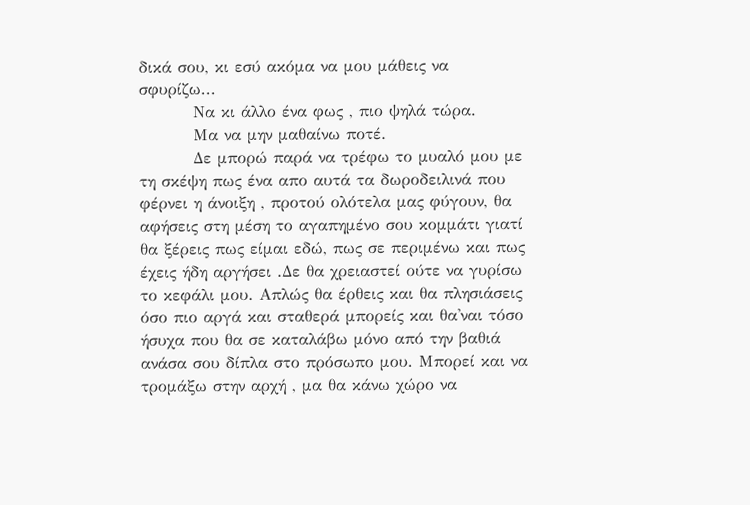δικά σου, κι εσύ ακόμα να μου μάθεις να σφυρίζω...
         Να κι άλλο ένα φως , πιο ψηλά τώρα.
         Μα να μην μαθαίνω ποτέ.
         Δε μπορώ παρά να τρέφω το μυαλό μου με τη σκέψη πως ένα απο αυτά τα δωροδειλινά που φέρνει η άνοιξη , προτού ολότελα μας φύγουν, θα αφήσεις στη μέση το αγαπημένο σου κομμάτι γιατί θα ξέρεις πως είμαι εδώ, πως σε περιμένω και πως έχεις ήδη αργήσει .Δε θα χρειαστεί ούτε να γυρίσω το κεφάλι μου. Απλώς θα έρθεις και θα πλησιάσεις όσο πιο αργά και σταθερά μπορείς και θα'ναι τόσο ήσυχα που θα σε καταλάβω μόνο από την βαθιά ανάσα σου δίπλα στο πρόσωπο μου. Μπορεί και να τρομάξω στην αρχή , μα θα κάνω χώρο να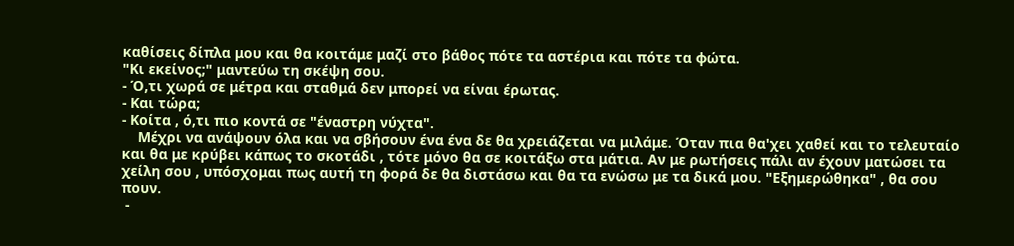καθίσεις δίπλα μου και θα κοιτάμε μαζί στο βάθος πότε τα αστέρια και πότε τα φώτα.
"Κι εκείνος;" μαντεύω τη σκέψη σου.
- Ό,τι χωρά σε μέτρα και σταθμά δεν μπορεί να είναι έρωτας.
- Και τώρα;
- Κοίτα , ό,τι πιο κοντά σε "έναστρη νύχτα".
    Μέχρι να ανάψουν όλα και να σβήσουν ένα ένα δε θα χρειάζεται να μιλάμε. Όταν πια θα'χει χαθεί και το τελευταίο και θα με κρύβει κάπως το σκοτάδι , τότε μόνο θα σε κοιτάξω στα μάτια. Αν με ρωτήσεις πάλι αν έχουν ματώσει τα χείλη σου , υπόσχομαι πως αυτή τη φορά δε θα διστάσω και θα τα ενώσω με τα δικά μου. "Εξημερώθηκα" , θα σου πουν.
 -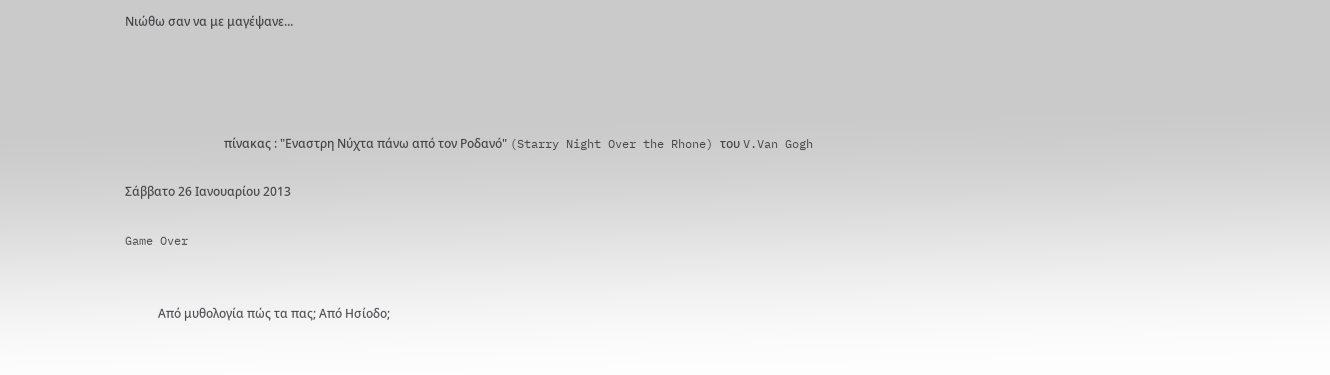Νιώθω σαν να με μαγέψανε...




                                 πίνακας : "Εναστρη Νύχτα πάνω από τον Ροδανό" (Starry Night Over the Rhone) του V.Van Gogh

Σάββατο 26 Ιανουαρίου 2013

Game Over


           Από μυθολογία πώς τα πας; Από Ησίοδο;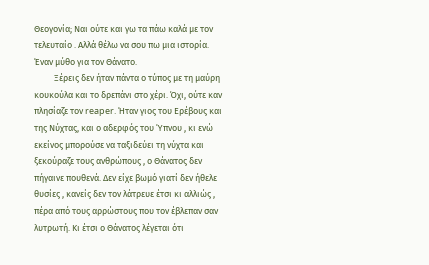Θεογονία; Ναι ούτε και γω τα πάω καλά με τον τελευταίο . Αλλά θέλω να σου πω μια ιστορία. Έναν μύθο για τον Θάνατο.
          Ξέρεις δεν ήταν πάντα ο τύπος με τη μαύρη κουκούλα και το δρεπάνι στο χέρι. Όχι, ούτε καν πλησίαζε τον reaper. Ήταν γιος του Ερέβους και της Νύχτας, και ο αδερφός του Ύπνου , κι ενώ εκείνος μπορούσε να ταξιδεύει τη νύχτα και ξεκούραζε τους ανθρώπους , ο Θάνατος δεν πήγαινε πουθενά. Δεν είχε βωμό γιατί δεν ήθελε θυσίες , κανείς δεν τον λάτρευε έτσι κι αλλιώς , πέρα από τους αρρώστους που τον έβλεπαν σαν λυτρωτή. Κι έτσι ο Θάνατος λέγεται ότι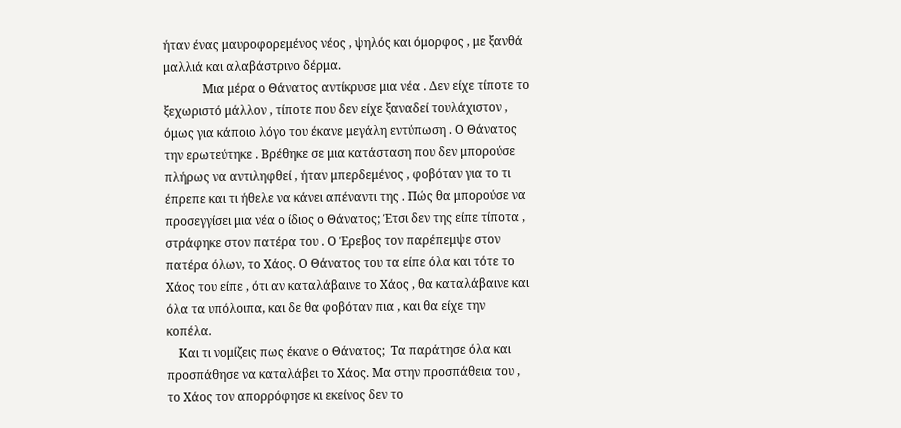ήταν ένας μαυροφορεμένος νέος , ψηλός και όμορφος , με ξανθά μαλλιά και αλαβάστρινο δέρμα.
             Μια μέρα ο Θάνατος αντίκρυσε μια νέα . Δεν είχε τίποτε το ξεχωριστό μάλλον , τίποτε που δεν είχε ξαναδεί τουλάχιστον , όμως για κάποιο λόγο του έκανε μεγάλη εντύπωση . Ο Θάνατος την ερωτεύτηκε . Βρέθηκε σε μια κατάσταση που δεν μπορούσε πλήρως να αντιληφθεί , ήταν μπερδεμένος , φοβόταν για το τι έπρεπε και τι ήθελε να κάνει απέναντι της . Πώς θα μπορούσε να προσεγγίσει μια νέα ο ίδιος ο Θάνατος; Έτσι δεν της είπε τίποτα , στράφηκε στον πατέρα του . Ο Έρεβος τον παρέπεμψε στον πατέρα όλων, το Χάος. Ο Θάνατος του τα είπε όλα και τότε το Χάος του είπε , ότι αν καταλάβαινε το Χάος , θα καταλάβαινε και όλα τα υπόλοιπα, και δε θα φοβόταν πια , και θα είχε την κοπέλα.
    Και τι νομίζεις πως έκανε ο Θάνατος;  Τα παράτησε όλα και προσπάθησε να καταλάβει το Χάος. Μα στην προσπάθεια του , το Χάος τον απορρόφησε κι εκείνος δεν το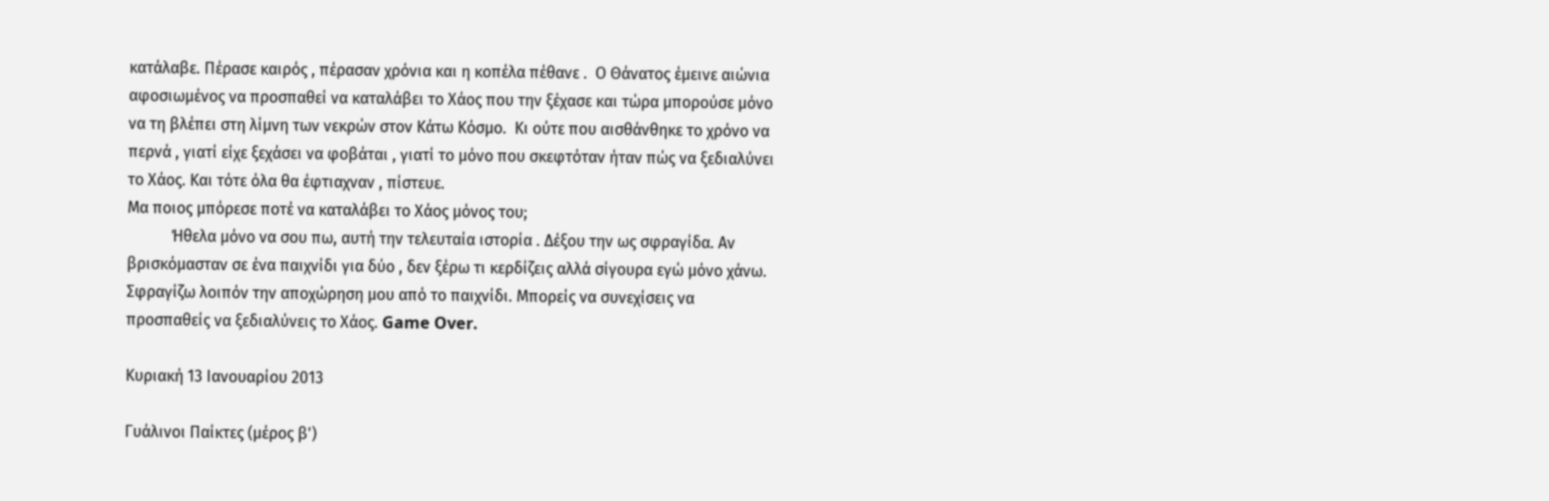κατάλαβε. Πέρασε καιρός , πέρασαν χρόνια και η κοπέλα πέθανε .  Ο Θάνατος έμεινε αιώνια αφοσιωμένος να προσπαθεί να καταλάβει το Χάος που την ξέχασε και τώρα μπορούσε μόνο να τη βλέπει στη λίμνη των νεκρών στον Κάτω Κόσμο.  Κι ούτε που αισθάνθηκε το χρόνο να περνά , γιατί είχε ξεχάσει να φοβάται , γιατί το μόνο που σκεφτόταν ήταν πώς να ξεδιαλύνει το Χάος. Και τότε όλα θα έφτιαχναν , πίστευε.
Μα ποιος μπόρεσε ποτέ να καταλάβει το Χάος μόνος του;
           Ήθελα μόνο να σου πω, αυτή την τελευταία ιστορία . Δέξου την ως σφραγίδα. Αν βρισκόμασταν σε ένα παιχνίδι για δύο , δεν ξέρω τι κερδίζεις αλλά σίγουρα εγώ μόνο χάνω. Σφραγίζω λοιπόν την αποχώρηση μου από το παιχνίδι. Μπορείς να συνεχίσεις να προσπαθείς να ξεδιαλύνεις το Χάος. Game Over.

Κυριακή 13 Ιανουαρίου 2013

Γυάλινοι Παίκτες (μέρος β')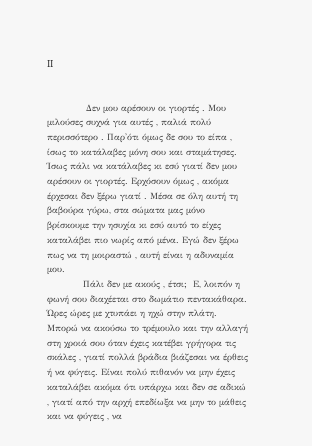II


             Δεν μου αρέσουν οι γιορτές . Μου μιλούσες συχνά για αυτές , παλιά πολύ περισσότερο . Παρ'ότι όμως δε σου το είπα , ίσως το κατάλαβες μόνη σου και σταμάτησες. Ίσως πάλι να κατάλαβες κι εσύ γιατί δεν μου αρέσουν οι γιορτές. Ερχόσουν όμως , ακόμα έρχεσαι δεν ξέρω γιατί . Μέσα σε όλη αυτή τη βαβούρα γύρω, στα σώματα μας μόνο βρίσκουμε την ησυχία κι εσύ αυτό το είχες καταλάβει πιο νωρίς από μένα. Εγώ δεν ξέρω πως να τη μοιραστώ , αυτή είναι η αδυναμία μου.
            Πάλι δεν με ακούς , έτσι;  Ε, λοιπόν η φωνή σου διαχέεται στο δωμάτιο πεντακάθαρα. Ώρες ώρες με χτυπάει η ηχώ στην πλάτη. Μπορώ να ακούσω το τρέμουλο και την αλλαγή στη χροιά σου όταν έχεις κατέβει γρήγορα τις σκάλες , γιατί πολλά βράδια βιάζεσαι να έρθεις ή να φύγεις. Είναι πολύ πιθανόν να μην έχεις καταλάβει ακόμα ότι υπάρχω και δεν σε αδικώ , γιατί από την αρχή επεδίωξα να μην το μάθεις και να φύγεις , να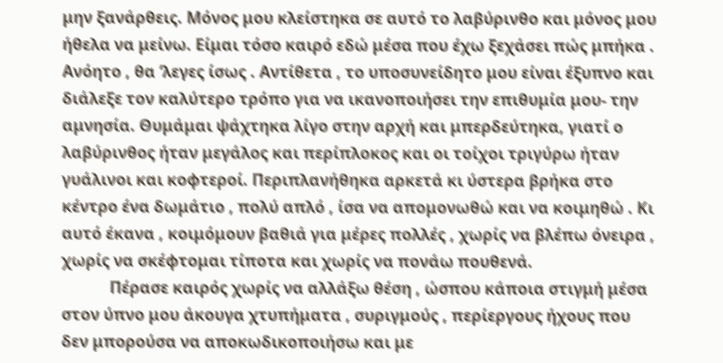μην ξανάρθεις. Μόνος μου κλείστηκα σε αυτό το λαβύρινθο και μόνος μου ήθελα να μείνω. Είμαι τόσο καιρό εδώ μέσα που έχω ξεχάσει πώς μπήκα . Ανόητο , θα ‘λεγες ίσως . Αντίθετα , το υποσυνείδητο μου είναι έξυπνο και διάλεξε τον καλύτερο τρόπο για να ικανοποιήσει την επιθυμία μου- την αμνησία. Θυμάμαι ψάχτηκα λίγο στην αρχή και μπερδεύτηκα, γιατί ο λαβύρινθος ήταν μεγάλος και περίπλοκος και οι τοίχοι τριγύρω ήταν γυάλινοι και κοφτεροί. Περιπλανήθηκα αρκετά κι ύστερα βρήκα στο κέντρο ένα δωμάτιο , πολύ απλό , ίσα να απομονωθώ και να κοιμηθώ . Κι αυτό έκανα , κοιμόμουν βαθιά για μέρες πολλές , χωρίς να βλέπω όνειρα , χωρίς να σκέφτομαι τίποτα και χωρίς να πονάω πουθενά.
            Πέρασε καιρός χωρίς να αλλάξω θέση , ώσπου κάποια στιγμή μέσα στον ύπνο μου άκουγα χτυπήματα , συριγμούς , περίεργους ήχους που δεν μπορούσα να αποκωδικοποιήσω και με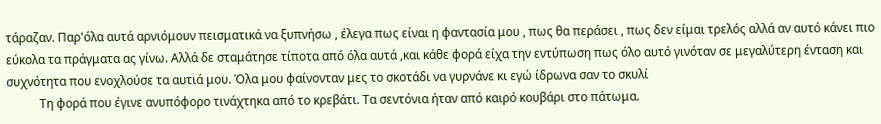τάραζαν. Παρ'όλα αυτά αρνιόμουν πεισματικά να ξυπνήσω , έλεγα πως είναι η φαντασία μου , πως θα περάσει , πως δεν είμαι τρελός αλλά αν αυτό κάνει πιο εύκολα τα πράγματα ας γίνω. Αλλά δε σταμάτησε τίποτα από όλα αυτά ,και κάθε φορά είχα την εντύπωση πως όλο αυτό γινόταν σε μεγαλύτερη ένταση και συχνότητα που ενοχλούσε τα αυτιά μου. Όλα μου φαίνονταν μες το σκοτάδι να γυρνάνε κι εγώ ίδρωνα σαν το σκυλί
           Τη φορά που έγινε ανυπόφορο τινάχτηκα από το κρεβάτι. Τα σεντόνια ήταν από καιρό κουβάρι στο πάτωμα.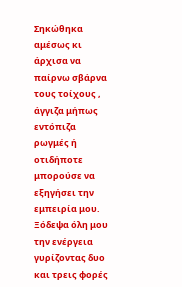Σηκώθηκα αμέσως κι άρχισα να παίρνω σβάρνα τους τοίχους , άγγιζα μήπως εντόπιζα ρωγμές ή οτιδήποτε μπορούσε να εξηγήσει την εμπειρία μου. Ξόδεψα όλη μου την ενέργεια γυρίζοντας δυο και τρεις φορές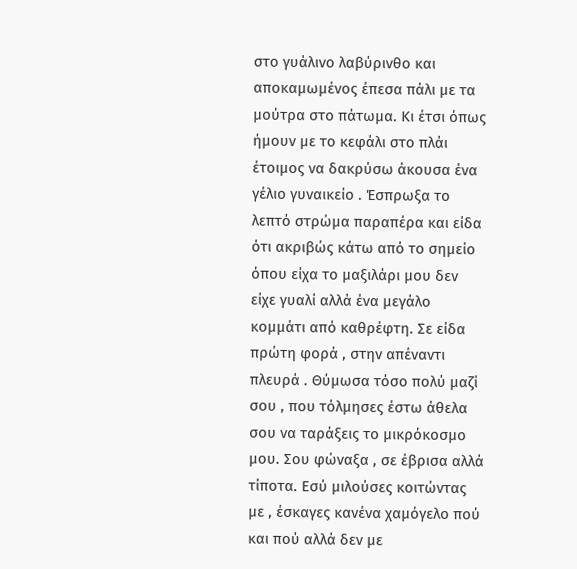στο γυάλινο λαβύρινθο και αποκαμωμένος έπεσα πάλι με τα μούτρα στο πάτωμα. Κι έτσι όπως ήμουν με το κεφάλι στο πλάι έτοιμος να δακρύσω άκουσα ένα γέλιο γυναικείο . Έσπρωξα το λεπτό στρώμα παραπέρα και είδα ότι ακριβώς κάτω από το σημείο όπου είχα το μαξιλάρι μου δεν είχε γυαλί αλλά ένα μεγάλο κομμάτι από καθρέφτη. Σε είδα πρώτη φορά , στην απέναντι πλευρά . Θύμωσα τόσο πολύ μαζί σου , που τόλμησες έστω άθελα σου να ταράξεις το μικρόκοσμο μου. Σου φώναξα , σε έβρισα αλλά τίποτα. Εσύ μιλούσες κοιτώντας με , έσκαγες κανένα χαμόγελο πού και πού αλλά δεν με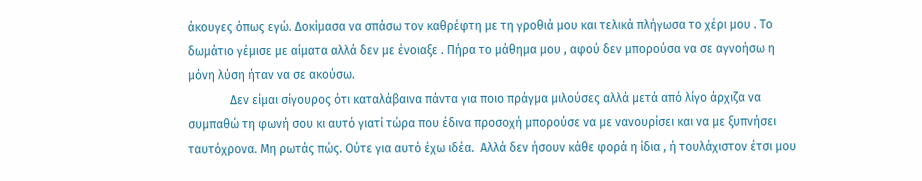άκουγες όπως εγώ. Δοκίμασα να σπάσω τον καθρέφτη με τη γροθιά μου και τελικά πλήγωσα το χέρι μου . Το δωμάτιο γέμισε με αίματα αλλά δεν με ένοιαξε . Πήρα το μάθημα μου , αφού δεν μπορούσα να σε αγνοήσω η μόνη λύση ήταν να σε ακούσω.
              Δεν είμαι σίγουρος ότι καταλάβαινα πάντα για ποιο πράγμα μιλούσες αλλά μετά από λίγο άρχιζα να συμπαθώ τη φωνή σου κι αυτό γιατί τώρα που έδινα προσοχή μπορούσε να με νανουρίσει και να με ξυπνήσει ταυτόχρονα. Μη ρωτάς πώς. Ούτε για αυτό έχω ιδέα.  Αλλά δεν ήσουν κάθε φορά η ίδια , ή τουλάχιστον έτσι μου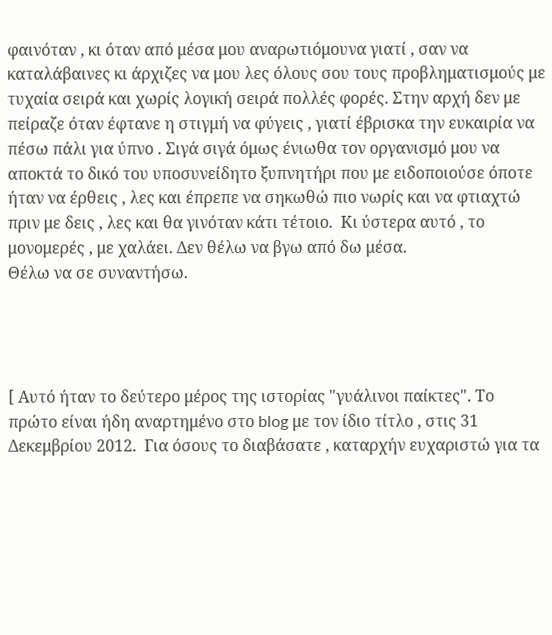φαινόταν , κι όταν από μέσα μου αναρωτιόμουνα γιατί , σαν να καταλάβαινες κι άρχιζες να μου λες όλους σου τους προβληματισμούς με τυχαία σειρά και χωρίς λογική σειρά πολλές φορές. Στην αρχή δεν με πείραζε όταν έφτανε η στιγμή να φύγεις , γιατί έβρισκα την ευκαιρία να πέσω πάλι για ύπνο . Σιγά σιγά όμως ένιωθα τον οργανισμό μου να αποκτά το δικό του υποσυνείδητο ξυπνητήρι που με ειδοποιούσε όποτε ήταν να έρθεις , λες και έπρεπε να σηκωθώ πιο νωρίς και να φτιαχτώ πριν με δεις , λες και θα γινόταν κάτι τέτοιο.  Κι ύστερα αυτό , το μονομερές , με χαλάει. Δεν θέλω να βγω από δω μέσα.
Θέλω να σε συναντήσω.




[ Αυτό ήταν το δεύτερο μέρος της ιστορίας "γυάλινοι παίκτες". Το πρώτο είναι ήδη αναρτημένο στο blog με τον ίδιο τίτλο , στις 31 Δεκεμβρίου 2012.  Για όσους το διαβάσατε , καταρχήν ευχαριστώ για τα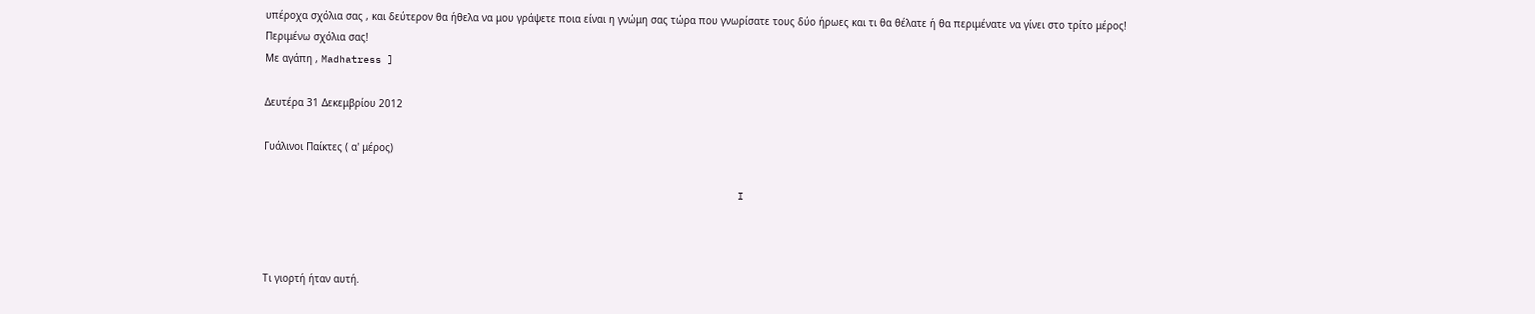υπέροχα σχόλια σας , και δεύτερον θα ήθελα να μου γράψετε ποια είναι η γνώμη σας τώρα που γνωρίσατε τους δύο ήρωες και τι θα θέλατε ή θα περιμένατε να γίνει στο τρίτο μέρος!
Περιμένω σχόλια σας!
Με αγάπη , Madhatress ]

Δευτέρα 31 Δεκεμβρίου 2012

Γυάλινοι Παίκτες ( α' μέρος)

                                                                               I



Τι γιορτή ήταν αυτή.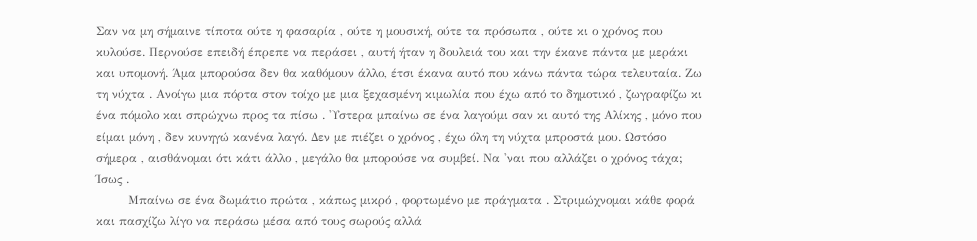Σαν να μη σήμαινε τίποτα ούτε η φασαρία , ούτε η μουσική, ούτε τα πρόσωπα , ούτε κι ο χρόνος που κυλούσε. Περνούσε επειδή έπρεπε να περάσει , αυτή ήταν η δουλειά του και την έκανε πάντα με μεράκι και υπομονή. Άμα μπορούσα δεν θα καθόμουν άλλο, έτσι έκανα αυτό που κάνω πάντα τώρα τελευταία. Ζω τη νύχτα . Ανοίγω μια πόρτα στον τοίχο με μια ξεχασμένη κιμωλία που έχω από το δημοτικό , ζωγραφίζω κι ένα πόμολο και σπρώχνω προς τα πίσω . 'Υστερα μπαίνω σε ένα λαγούμι σαν κι αυτό της Αλίκης , μόνο που είμαι μόνη , δεν κυνηγώ κανένα λαγό. Δεν με πιέζει ο χρόνος , έχω όλη τη νύχτα μπροστά μου. Ωστόσο σήμερα , αισθάνομαι ότι κάτι άλλο , μεγάλο θα μπορούσε να συμβεί. Να 'ναι που αλλάζει ο χρόνος τάχα; Ίσως .
        Μπαίνω σε ένα δωμάτιο πρώτα , κάπως μικρό , φορτωμένο με πράγματα . Στριμώχνομαι κάθε φορά και πασχίζω λίγο να περάσω μέσα από τους σωρούς αλλά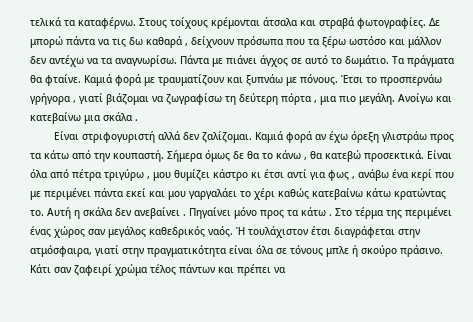τελικά τα καταφέρνω. Στους τοίχους κρέμονται άτσαλα και στραβά φωτογραφίες. Δε μπορώ πάντα να τις δω καθαρά , δείχνουν πρόσωπα που τα ξέρω ωστόσο και μάλλον δεν αντέχω να τα αναγνωρίσω. Πάντα με πιάνει άγχος σε αυτό το δωμάτιο. Τα πράγματα θα φταίνε. Καμιά φορά με τραυματίζουν και ξυπνάω με πόνους. Έτσι το προσπερνάω γρήγορα , γιατί βιάζομαι να ζωγραφίσω τη δεύτερη πόρτα , μια πιο μεγάλη. Ανοίγω και κατεβαίνω μια σκάλα .
        Είναι στριφογυριστή αλλά δεν ζαλίζομαι. Καμιά φορά αν έχω όρεξη γλιστράω προς τα κάτω από την κουπαστή. Σήμερα όμως δε θα το κάνω , θα κατεβώ προσεκτικά. Είναι όλα από πέτρα τριγύρω , μου θυμίζει κάστρο κι έτσι αντί για φως , ανάβω ένα κερί που με περιμένει πάντα εκεί και μου γαργαλάει το χέρι καθώς κατεβαίνω κάτω κρατώντας το. Αυτή η σκάλα δεν ανεβαίνει . Πηγαίνει μόνο προς τα κάτω . Στο τέρμα της περιμένει ένας χώρος σαν μεγάλος καθεδρικός ναός. Ή τουλάχιστον έτσι διαγράφεται στην ατμόσφαιρα, γιατί στην πραγματικότητα είναι όλα σε τόνους μπλε ή σκούρο πράσινο. Κάτι σαν ζαφειρί χρώμα τέλος πάντων και πρέπει να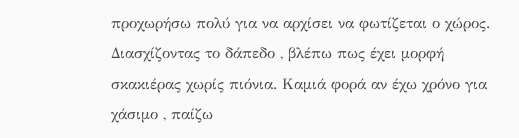προχωρήσω πολύ για να αρχίσει να φωτίζεται ο χώρος. Διασχίζοντας το δάπεδο , βλέπω πως έχει μορφή σκακιέρας χωρίς πιόνια. Καμιά φορά αν έχω χρόνο για χάσιμο , παίζω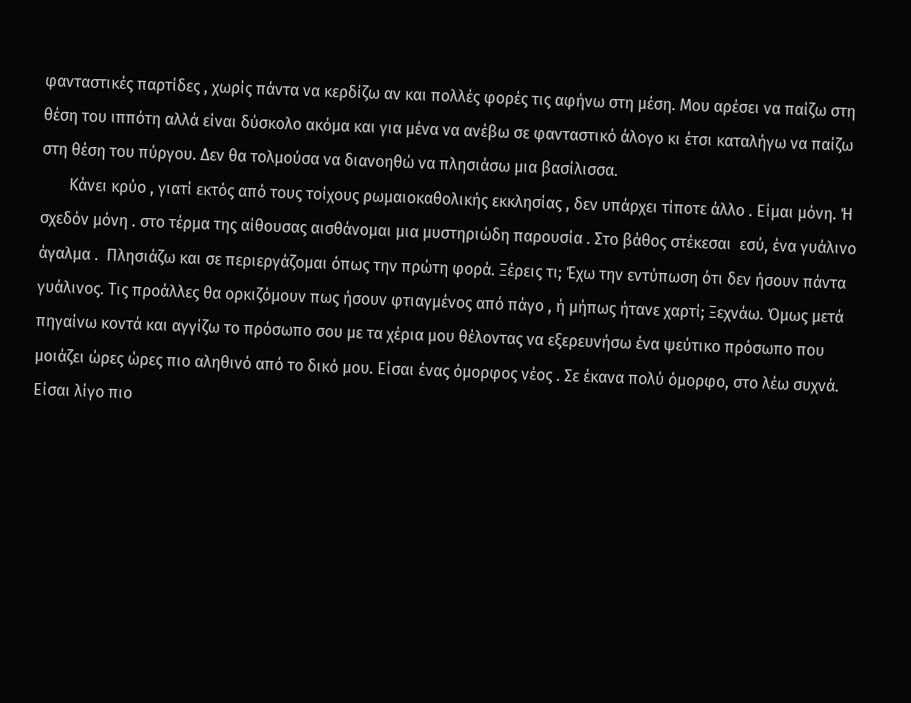φανταστικές παρτίδες , χωρίς πάντα να κερδίζω αν και πολλές φορές τις αφήνω στη μέση. Μου αρέσει να παίζω στη θέση του ιππότη αλλά είναι δύσκολο ακόμα και για μένα να ανέβω σε φανταστικό άλογο κι έτσι καταλήγω να παίζω στη θέση του πύργου. Δεν θα τολμούσα να διανοηθώ να πλησιάσω μια βασίλισσα.
       Κάνει κρύο , γιατί εκτός από τους τοίχους ρωμαιοκαθολικής εκκλησίας , δεν υπάρχει τίποτε άλλο . Είμαι μόνη. Ή σχεδόν μόνη . στο τέρμα της αίθουσας αισθάνομαι μια μυστηριώδη παρουσία . Στο βάθος στέκεσαι  εσύ, ένα γυάλινο άγαλμα .  Πλησιάζω και σε περιεργάζομαι όπως την πρώτη φορά. Ξέρεις τι; Έχω την εντύπωση ότι δεν ήσουν πάντα γυάλινος. Τις προάλλες θα ορκιζόμουν πως ήσουν φτιαγμένος από πάγο , ή μήπως ήτανε χαρτί; Ξεχνάω. Όμως μετά πηγαίνω κοντά και αγγίζω το πρόσωπο σου με τα χέρια μου θέλοντας να εξερευνήσω ένα ψεύτικο πρόσωπο που μοιάζει ώρες ώρες πιο αληθινό από το δικό μου. Είσαι ένας όμορφος νέος . Σε έκανα πολύ όμορφο, στο λέω συχνά. Είσαι λίγο πιο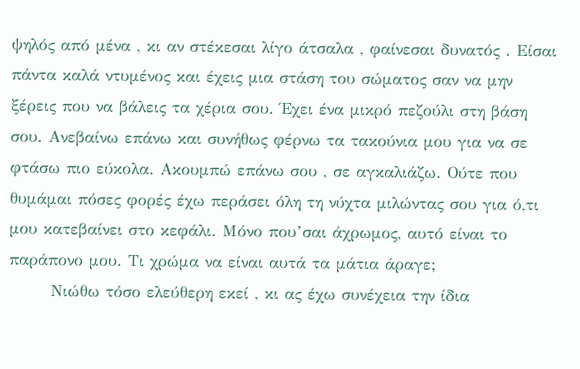ψηλός από μένα , κι αν στέκεσαι λίγο άτσαλα , φαίνεσαι δυνατός . Είσαι πάντα καλά ντυμένος και έχεις μια στάση του σώματος σαν να μην ξέρεις που να βάλεις τα χέρια σου. Έχει ένα μικρό πεζούλι στη βάση σου. Ανεβαίνω επάνω και συνήθως φέρνω τα τακούνια μου για να σε φτάσω πιο εύκολα. Ακουμπώ επάνω σου , σε αγκαλιάζω. Ούτε που θυμάμαι πόσες φορές έχω περάσει όλη τη νύχτα μιλώντας σου για ό,τι μου κατεβαίνει στο κεφάλι. Μόνο που’σαι άχρωμος, αυτό είναι το παράπονο μου. Τι χρώμα να είναι αυτά τα μάτια άραγε;
       Νιώθω τόσο ελεύθερη εκεί , κι ας έχω συνέχεια την ίδια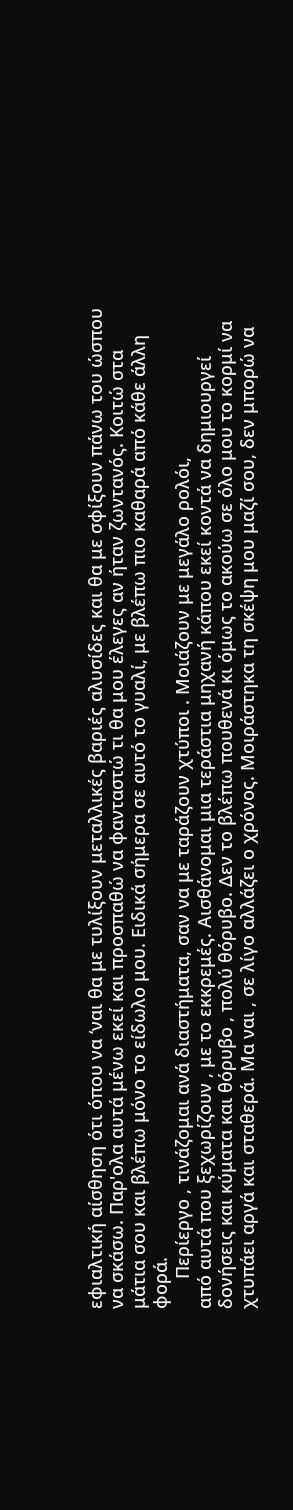εφιαλτική αίσθηση ότι όπου να ‘ναι θα με τυλίξουν μεταλλικές βαριές αλυσίδες και θα με σφίξουν πάνω του ώσπου να σκάσω. Παρ'ολα αυτά μένω εκεί και προσπαθώ να φανταστώ τι θα μου έλεγες αν ήταν ζωντανός. Κοιτώ στα μάτια σου και βλέπω μόνο το είδωλο μου. Ειδικά σήμερα σε αυτό το γυαλί, με βλέπω πιο καθαρά από κάθε άλλη φορά.
      Περίεργο , τινάζομαι ανά διαστήματα, σαν να με ταράζουν χτύποι . Μοιάζουν με μεγάλο ρολόι,
από αυτά που ξεχωρίζουν , με το εκκρεμές. Αισθάνομαι μια τεράστια μηχανή κάπου εκεί κοντά να δημιουργεί δονήσεις και κύματα και θόρυβο , πολύ θόρυβο. Δεν το βλέπω πουθενά κι όμως το ακούω σε όλο μου το κορμί να χτυπάει αργά και σταθερά. Μα ναι , σε λίγο αλλάζει ο χρόνος. Μοιράστηκα τη σκέψη μου μαζί σου, δεν μπορώ να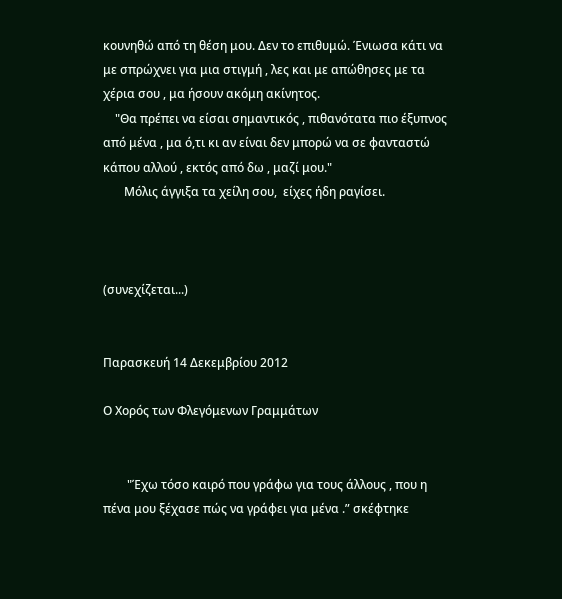κουνηθώ από τη θέση μου. Δεν το επιθυμώ. Ένιωσα κάτι να με σπρώχνει για μια στιγμή , λες και με απώθησες με τα χέρια σου , μα ήσουν ακόμη ακίνητος.
    "Θα πρέπει να είσαι σημαντικός , πιθανότατα πιο έξυπνος από μένα , μα ό,τι κι αν είναι δεν μπορώ να σε φανταστώ κάπου αλλού , εκτός από δω , μαζί μου."
       Μόλις άγγιξα τα χείλη σου,  είχες ήδη ραγίσει.



(συνεχίζεται...)


Παρασκευή 14 Δεκεμβρίου 2012

Ο Χορός των Φλεγόμενων Γραμμάτων


        "Έχω τόσο καιρό που γράφω για τους άλλους , που η πένα μου ξέχασε πώς να γράφει για μένα .” σκέφτηκε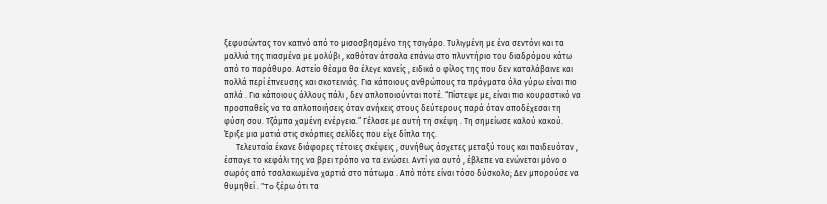ξεφυσώντας τον καπνό από το μισοσβησμένο της τσιγάρο. Τυλιγμένη με ένα σεντόνι και τα μαλλιά της πιασμένα με μολύβι , καθόταν άτσαλα επάνω στο πλυντήριο του διαδρόμου κάτω από το παράθυρο. Αστείο θέαμα θα έλεγε κανείς , ειδικά ο φίλος της που δεν καταλάβαινε και πολλά περί έπνευσης και σκοτεινιάς. Για κάποιους ανθρώπους τα πράγματα όλα γύρω είναι πιο απλά . Για κάποιους άλλους πάλι , δεν απλοποιούνται ποτέ. “Πίστεψε με, είναι πιο κουραστικό να προσπαθείς να τα απλοποιήσεις όταν ανήκεις στους δεύτερους παρά όταν αποδέχεσαι τη φύση σου. Τζάμπα χαμένη ενέργεια.” Γέλασε με αυτή τη σκέψη . Τη σημείωσε καλού κακού. Έριξε μια ματιά στις σκόρπιες σελίδες που είχε δίπλα της.
      Τελευταία έκανε διάφορες τέτοιες σκέψεις , συνήθως άσχετες μεταξύ τους και παιδευόταν , έσπαγε το κεφάλι της να βρει τρόπο να τα ενώσει. Αντί για αυτό , έβλεπε να ενώνεται μόνο ο σωρός από τσαλακωμένα χαρτιά στο πάτωμα . Από πότε είναι τόσο δύσκολο; Δεν μπορούσε να θυμηθεί . "To ξέρω ότι τα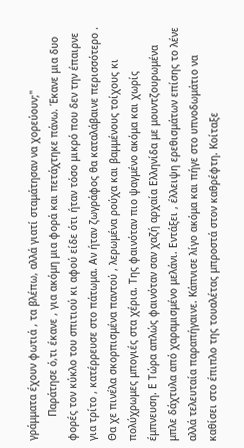γράμματα έχουν φωτιά , τα βλέπω, αλλά γιατί σταμάτησαν να χορεύουν;"
        Παράτησε ό,τι έκανε , για ακόμη μια φορά και πετάχτηκε πάνω. Έκανε μια δυο φορές τον κύκλο του σπιτιού κι αφού είδε ότι ήταν τόσο μικρό που δεν την έπαιρνε για τρίτο , κατέρρευσε στο πάτωμα. Αν ήταν ζωγράφος θα καταλάβαινε περισσότερο . Θα χε πινέλα σκορπισμένα παντού , λερωμένα ρούχα και βαμμένους τοίχους κι πολύχρωμες μπογιές στα χέρια. Της φαινόταν πιο ψαγμένο ακόμα και χωρίς έμπνευση. Ε Τώρα απλώς φαινόταν σαν χαζή αρχαία Ελληνίδα με μουντζουρωμένα μπλε δάχτυλα από χαραμισμένο μελάνι. Εντάξει , έλλειψη ερεθισμάτων επίσης το λένε αλλά τελευταία παραπήγαινε. Κάπνισε λίγο ακόμα και πήγε στο υπνοδωμάτιο να καθίσει στο έπιπλο της τουαλέτας μπροστά στον καθρέφτη. Κοίταξε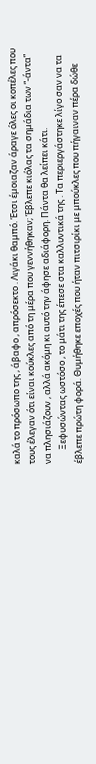καλά το πρόσωπο της , άβαφο , απρόσεκτο . Λιγάκι θαμπό. Έτσι έμοιαζαν άραγε όλες οι κοπέλες που τους έλεγαν ότι είναι κούκλες από τη μέρα που γεννήθηκαν; Έβλεπε κιόλας τα σημάδια των “-άντα” να πλησιάζουν , αλλά ακόμη κι αυτό την άφησε αδιάφορη. Πάντα θα λείπει κάτι.
       Ξεφυσώντας ωστόσο , το μάτι της έπεσε στα καλλυντικά της . Τα περιεργάστηκε λίγο σαν να τα έβλεπε πρώτη φορά. Θυμήθηκε εποχές που ήταν πιτσιρίκι με μπούκλες που πήγαιναν πέρα δώθε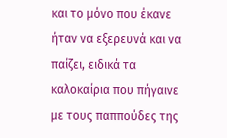και το μόνο που έκανε ήταν να εξερευνά και να παίζει, ειδικά τα καλοκαίρια που πήγαινε με τους παππούδες της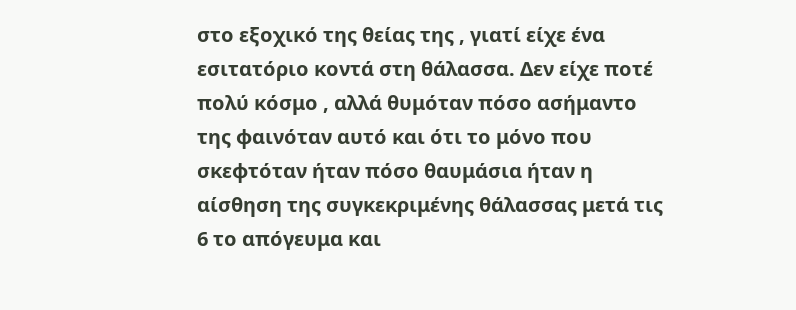στο εξοχικό της θείας της , γιατί είχε ένα εσιτατόριο κοντά στη θάλασσα. Δεν είχε ποτέ πολύ κόσμο , αλλά θυμόταν πόσο ασήμαντο της φαινόταν αυτό και ότι το μόνο που σκεφτόταν ήταν πόσο θαυμάσια ήταν η αίσθηση της συγκεκριμένης θάλασσας μετά τις 6 το απόγευμα και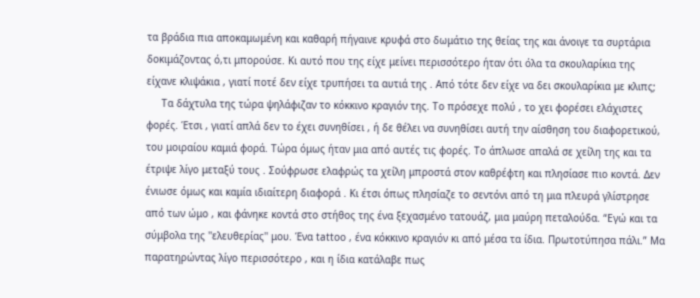τα βράδια πια αποκαμωμένη και καθαρή πήγαινε κρυφά στο δωμάτιο της θείας της και άνοιγε τα συρτάρια δοκιμάζοντας ό,τι μπορούσε. Κι αυτό που της είχε μείνει περισσότερο ήταν ότι όλα τα σκουλαρίκια της είχανε κλιψάκια , γιατί ποτέ δεν είχε τρυπήσει τα αυτιά της . Από τότε δεν είχε να δει σκουλαρίκια με κλιπς;
     Τα δάχτυλα της τώρα ψηλάφιζαν το κόκκινο κραγιόν της. Το πρόσεχε πολύ , το χει φορέσει ελάχιστες φορές. Έτσι , γιατί απλά δεν το έχει συνηθίσει , ή δε θέλει να συνηθίσει αυτή την αίσθηση του διαφορετικού, του μοιραίου καμιά φορά. Τώρα όμως ήταν μια από αυτές τις φορές. Το άπλωσε απαλά σε χείλη της και τα έτριψε λίγο μεταξύ τους . Σούφρωσε ελαφρώς τα χείλη μπροστά στον καθρέφτη και πλησίασε πιο κοντά. Δεν ένιωσε όμως και καμία ιδιαίτερη διαφορά . Κι έτσι όπως πλησίαζε το σεντόνι από τη μια πλευρά γλίστρησε από των ώμο , και φάνηκε κοντά στο στήθος της ένα ξεχασμένο τατουάζ, μια μαύρη πεταλούδα. “Εγώ και τα σύμβολα της ''ελευθερίας'' μου. Ένα tattoo , ένα κόκκινο κραγιόν κι από μέσα τα ίδια. Πρωτοτύπησα πάλι.” Μα παρατηρώντας λίγο περισσότερο , και η ίδια κατάλαβε πως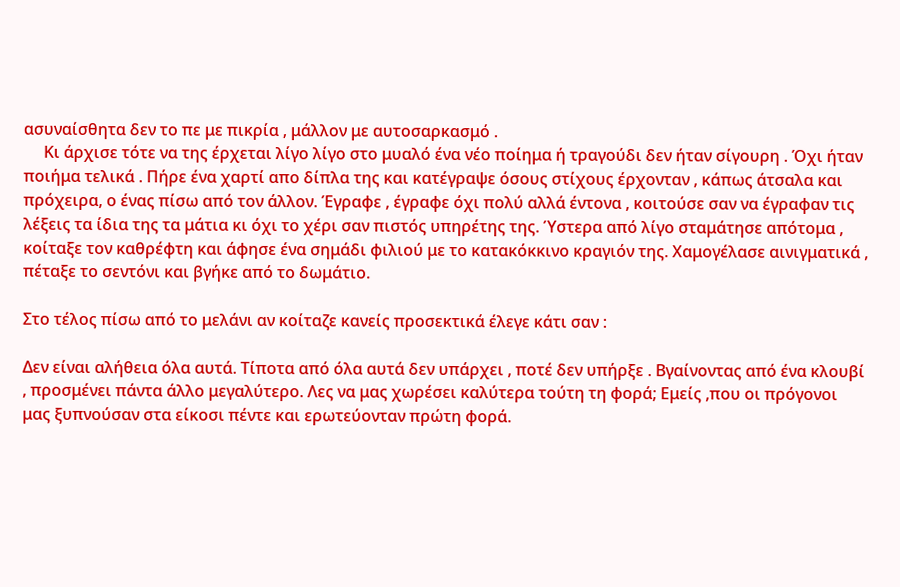ασυναίσθητα δεν το πε με πικρία , μάλλον με αυτοσαρκασμό .
     Κι άρχισε τότε να της έρχεται λίγο λίγο στο μυαλό ένα νέο ποίημα ή τραγούδι δεν ήταν σίγουρη . Όχι ήταν ποιήμα τελικά . Πήρε ένα χαρτί απο δίπλα της και κατέγραψε όσους στίχους έρχονταν , κάπως άτσαλα και πρόχειρα, ο ένας πίσω από τον άλλον. Έγραφε , έγραφε όχι πολύ αλλά έντονα , κοιτούσε σαν να έγραφαν τις λέξεις τα ίδια της τα μάτια κι όχι το χέρι σαν πιστός υπηρέτης της. Ύστερα από λίγο σταμάτησε απότομα , κοίταξε τον καθρέφτη και άφησε ένα σημάδι φιλιού με το κατακόκκινο κραγιόν της. Χαμογέλασε αινιγματικά , πέταξε το σεντόνι και βγήκε από το δωμάτιο.

Στο τέλος πίσω από το μελάνι αν κοίταζε κανείς προσεκτικά έλεγε κάτι σαν :

Δεν είναι αλήθεια όλα αυτά. Τίποτα από όλα αυτά δεν υπάρχει , ποτέ δεν υπήρξε . Βγαίνοντας από ένα κλουβί , προσμένει πάντα άλλο μεγαλύτερο. Λες να μας χωρέσει καλύτερα τούτη τη φορά; Εμείς ,που οι πρόγονοι μας ξυπνούσαν στα είκοσι πέντε και ερωτεύονταν πρώτη φορά.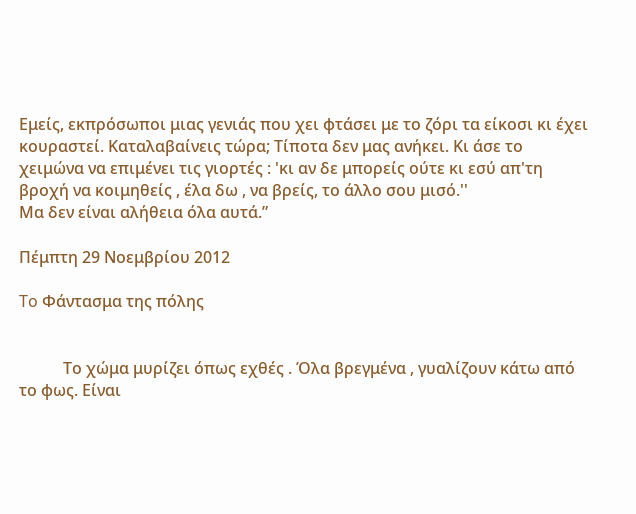Εμείς, εκπρόσωποι μιας γενιάς που χει φτάσει με το ζόρι τα είκοσι κι έχει κουραστεί. Καταλαβαίνεις τώρα; Τίποτα δεν μας ανήκει. Κι άσε το χειμώνα να επιμένει τις γιορτές : 'κι αν δε μπορείς ούτε κι εσύ απ'τη βροχή να κοιμηθείς , έλα δω , να βρείς, το άλλο σου μισό.''
Μα δεν είναι αλήθεια όλα αυτά.”

Πέμπτη 29 Νοεμβρίου 2012

To Φάντασμα της πόλης


           Το χώμα μυρίζει όπως εχθές . Όλα βρεγμένα , γυαλίζουν κάτω από το φως. Είναι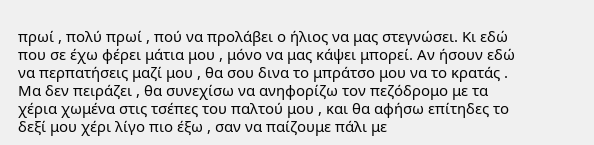πρωί , πολύ πρωί , πού να προλάβει ο ήλιος να μας στεγνώσει. Κι εδώ που σε έχω φέρει μάτια μου , μόνο να μας κάψει μπορεί. Αν ήσουν εδώ να περπατήσεις μαζί μου , θα σου δινα το μπράτσο μου να το κρατάς . Μα δεν πειράζει , θα συνεχίσω να ανηφορίζω τον πεζόδρομο με τα χέρια χωμένα στις τσέπες του παλτού μου , και θα αφήσω επίτηδες το δεξί μου χέρι λίγο πιο έξω , σαν να παίζουμε πάλι με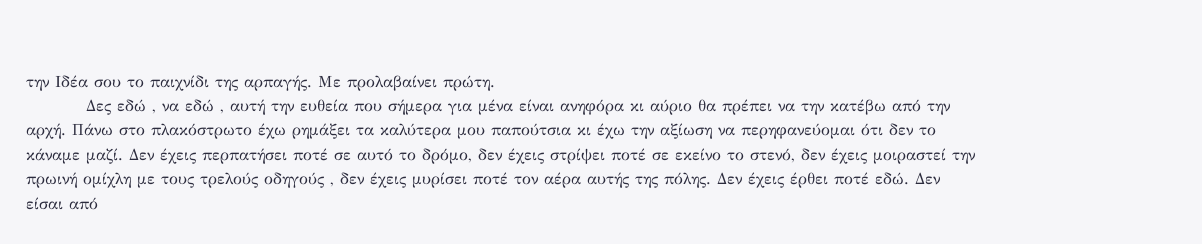την Ιδέα σου το παιχνίδι της αρπαγής. Με προλαβαίνει πρώτη.
          Δες εδώ , να εδώ , αυτή την ευθεία που σήμερα για μένα είναι ανηφόρα κι αύριο θα πρέπει να την κατέβω από την αρχή. Πάνω στο πλακόστρωτο έχω ρημάξει τα καλύτερα μου παπούτσια κι έχω την αξίωση να περηφανεύομαι ότι δεν το κάναμε μαζί. Δεν έχεις περπατήσει ποτέ σε αυτό το δρόμο, δεν έχεις στρίψει ποτέ σε εκείνο το στενό, δεν έχεις μοιραστεί την πρωινή ομίχλη με τους τρελούς οδηγούς , δεν έχεις μυρίσει ποτέ τον αέρα αυτής της πόλης. Δεν έχεις έρθει ποτέ εδώ. Δεν είσαι από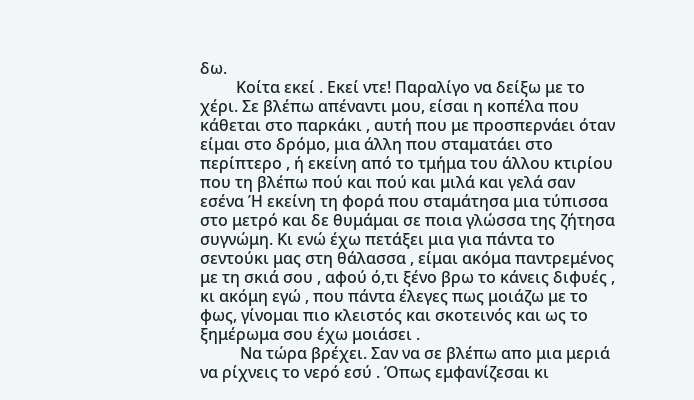δω.
         Κοίτα εκεί . Εκεί ντε! Παραλίγο να δείξω με το χέρι. Σε βλέπω απέναντι μου, είσαι η κοπέλα που κάθεται στο παρκάκι , αυτή που με προσπερνάει όταν είμαι στο δρόμο, μια άλλη που σταματάει στο περίπτερο , ή εκείνη από το τμήμα του άλλου κτιρίου που τη βλέπω πού και πού και μιλά και γελά σαν εσένα Ή εκείνη τη φορά που σταμάτησα μια τύπισσα στο μετρό και δε θυμάμαι σε ποια γλώσσα της ζήτησα συγνώμη. Κι ενώ έχω πετάξει μια για πάντα το σεντούκι μας στη θάλασσα , είμαι ακόμα παντρεμένος με τη σκιά σου , αφού ό,τι ξένο βρω το κάνεις διφυές , κι ακόμη εγώ , που πάντα έλεγες πως μοιάζω με το φως, γίνομαι πιο κλειστός και σκοτεινός και ως το ξημέρωμα σου έχω μοιάσει .
          Να τώρα βρέχει. Σαν να σε βλέπω απο μια μεριά να ρίχνεις το νερό εσύ . Όπως εμφανίζεσαι κι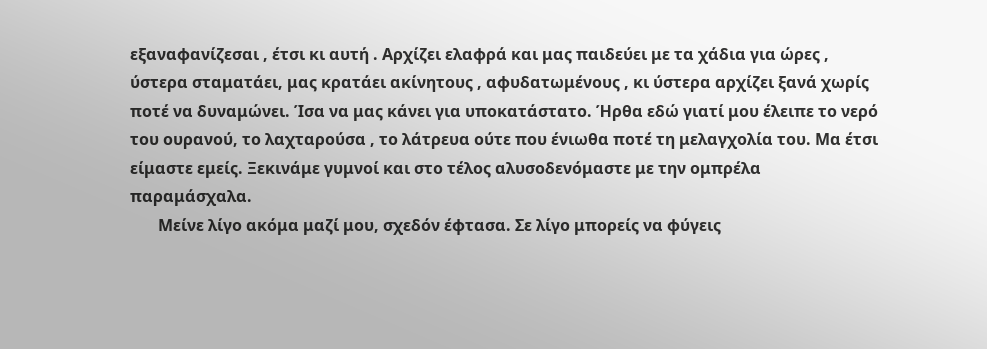εξαναφανίζεσαι , έτσι κι αυτή . Αρχίζει ελαφρά και μας παιδεύει με τα χάδια για ώρες , ύστερα σταματάει, μας κρατάει ακίνητους , αφυδατωμένους , κι ύστερα αρχίζει ξανά χωρίς ποτέ να δυναμώνει. Ίσα να μας κάνει για υποκατάστατο. Ήρθα εδώ γιατί μου έλειπε το νερό του ουρανού, το λαχταρούσα , το λάτρευα ούτε που ένιωθα ποτέ τη μελαγχολία του. Μα έτσι είμαστε εμείς. Ξεκινάμε γυμνοί και στο τέλος αλυσοδενόμαστε με την ομπρέλα παραμάσχαλα.
       Μείνε λίγο ακόμα μαζί μου, σχεδόν έφτασα. Σε λίγο μπορείς να φύγεις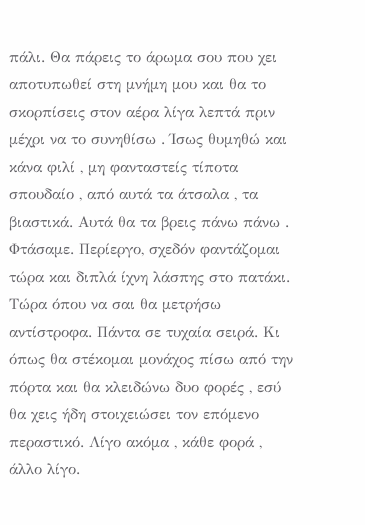πάλι. Θα πάρεις το άρωμα σου που χει αποτυπωθεί στη μνήμη μου και θα το σκορπίσεις στον αέρα λίγα λεπτά πριν μέχρι να το συνηθίσω . Ίσως θυμηθώ και κάνα φιλί , μη φανταστείς τίποτα σπουδαίο , από αυτά τα άτσαλα , τα βιαστικά. Αυτά θα τα βρεις πάνω πάνω . Φτάσαμε. Περίεργο, σχεδόν φαντάζομαι τώρα και διπλά ίχνη λάσπης στο πατάκι.  Τώρα όπου να σαι θα μετρήσω αντίστροφα. Πάντα σε τυχαία σειρά. Κι όπως θα στέκομαι μονάχος πίσω από την πόρτα και θα κλειδώνω δυο φορές , εσύ θα χεις ήδη στοιχειώσει τον επόμενο περαστικό. Λίγο ακόμα , κάθε φορά , άλλο λίγο.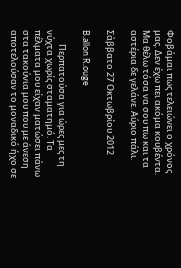Φοβάμαι πως τελειώνει ο χρόνος μας. Δεν έχω πει ακόμα κουβέντα.
Μα θέλω τόσα να σου πω και τα αστέρια δε γελάνε. Αύριο πάλι.

Σάββατο 27 Οκτωβρίου 2012

B.allon R.ouge

       Περπατούσα για ώρες μες τη νύχτα χωρίς σταματημό. Τα πέλματα μου είχαν ματώσει πάνω στα τακούνια μου που με άνεση αποτελούσαν το μοναδικό ήχο σε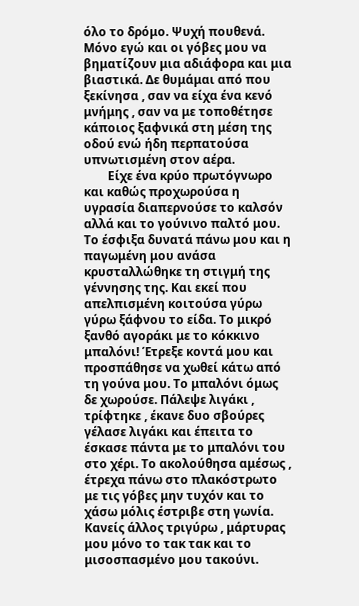όλο το δρόμο. Ψυχή πουθενά. Μόνο εγώ και οι γόβες μου να βηματίζουν μια αδιάφορα και μια βιαστικά. Δε θυμάμαι από που ξεκίνησα , σαν να είχα ένα κενό μνήμης , σαν να με τοποθέτησε κάποιος ξαφνικά στη μέση της οδού ενώ ήδη περπατούσα υπνωτισμένη στον αέρα.
        Είχε ένα κρύο πρωτόγνωρο και καθώς προχωρούσα η υγρασία διαπερνούσε το καλσόν αλλά και το γούνινο παλτό μου. Το έσφιξα δυνατά πάνω μου και η παγωμένη μου ανάσα κρυσταλλώθηκε τη στιγμή της γέννησης της. Και εκεί που απελπισμένη κοιτούσα γύρω γύρω ξάφνου το είδα. Το μικρό ξανθό αγοράκι με το κόκκινο μπαλόνι! Έτρεξε κοντά μου και προσπάθησε να χωθεί κάτω από τη γούνα μου. Το μπαλόνι όμως δε χωρούσε. Πάλεψε λιγάκι , τρίφτηκε , έκανε δυο σβούρες γέλασε λιγάκι και έπειτα το έσκασε πάντα με το μπαλόνι του στο χέρι. Το ακολούθησα αμέσως , έτρεχα πάνω στο πλακόστρωτο με τις γόβες μην τυχόν και το χάσω μόλις έστριβε στη γωνία. Κανείς άλλος τριγύρω , μάρτυρας μου μόνο το τακ τακ και το μισοσπασμένο μου τακούνι.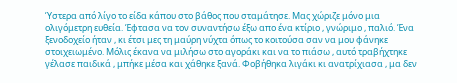Ύστερα από λίγο το είδα κάπου στο βάθος που σταμάτησε. Μας χώριζε μόνο μια ολιγόμετρη ευθεία. Έφτασα να τον συναντήσω έξω απο ένα κτίριο , γνώριμο , παλιό. Ένα ξενοδοχείο ήταν , κι έτσι μες τη μαύρη νύχτα όπως το κοιτούσα σαν να μου φάνηκε στοιχειωμένο. Μόλις έκανα να μιλήσω στο αγοράκι και να το πιάσω , αυτό τραβήχτηκε γέλασε παιδικά , μπήκε μέσα και χάθηκε ξανά. Φοβήθηκα λιγάκι κι ανατρίχιασα , μα δεν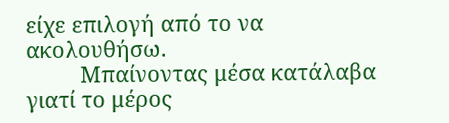είχε επιλογή από το να ακολουθήσω.
         Μπαίνοντας μέσα κατάλαβα γιατί το μέρος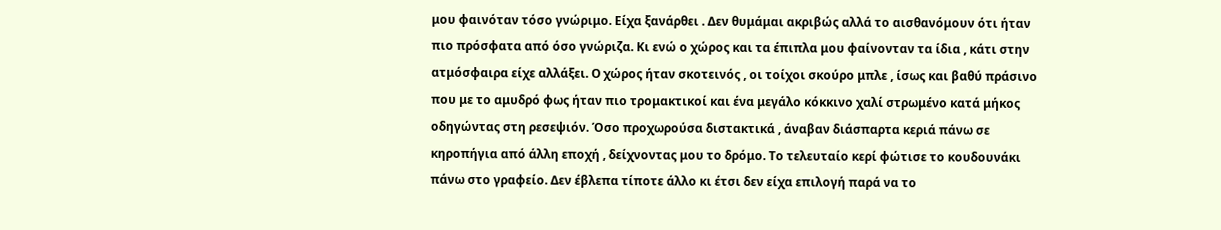μου φαινόταν τόσο γνώριμο. Είχα ξανάρθει . Δεν θυμάμαι ακριβώς αλλά το αισθανόμουν ότι ήταν πιο πρόσφατα από όσο γνώριζα. Κι ενώ ο χώρος και τα έπιπλα μου φαίνονταν τα ίδια , κάτι στην ατμόσφαιρα είχε αλλάξει. Ο χώρος ήταν σκοτεινός , οι τοίχοι σκούρο μπλε , ίσως και βαθύ πράσινο που με το αμυδρό φως ήταν πιο τρομακτικοί και ένα μεγάλο κόκκινο χαλί στρωμένο κατά μήκος οδηγώντας στη ρεσεψιόν. Όσο προχωρούσα διστακτικά , άναβαν διάσπαρτα κεριά πάνω σε κηροπήγια από άλλη εποχή , δείχνοντας μου το δρόμο. Το τελευταίο κερί φώτισε το κουδουνάκι πάνω στο γραφείο. Δεν έβλεπα τίποτε άλλο κι έτσι δεν είχα επιλογή παρά να το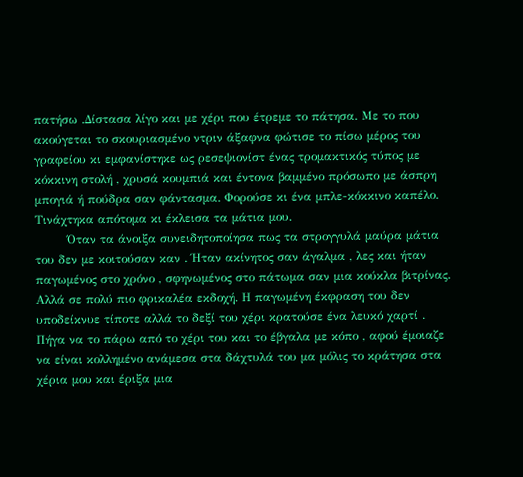πατήσω .Δίστασα λίγο και με χέρι που έτρεμε το πάτησα. Με το που ακούγεται το σκουριασμένο ντριν άξαφνα φώτισε το πίσω μέρος του γραφείου κι εμφανίστηκε ως ρεσεψιονίστ ένας τρομακτικός τύπος με κόκκινη στολή , χρυσά κουμπιά και έντονα βαμμένο πρόσωπο με άσπρη μπογιά ή πούδρα σαν φάντασμα. Φορούσε κι ένα μπλε-κόκκινο καπέλο. Τινάχτηκα απότομα κι έκλεισα τα μάτια μου.
        Όταν τα άνοιξα συνειδητοποίησα πως τα στρογγυλά μαύρα μάτια του δεν με κοιτούσαν καν . Ήταν ακίνητος σαν άγαλμα , λες και ήταν παγωμένος στο χρόνο , σφηνωμένος στο πάτωμα σαν μια κούκλα βιτρίνας. Αλλά σε πολύ πιο φρικαλέα εκδοχή. Η παγωμένη έκφραση του δεν υποδείκνυε τίποτε αλλά το δεξί του χέρι κρατούσε ένα λευκό χαρτί . Πήγα να το πάρω από το χέρι του και το έβγαλα με κόπο , αφού έμοιαζε να είναι κολλημένο ανάμεσα στα δάχτυλά του μα μόλις το κράτησα στα χέρια μου και έριξα μια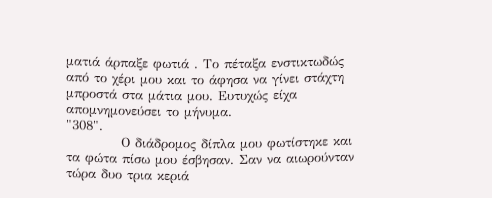ματιά άρπαξε φωτιά . Το πέταξα ενστικτωδώς από το χέρι μου και το άφησα να γίνει στάχτη μπροστά στα μάτια μου. Ευτυχώς είχα απομνημονεύσει το μήνυμα.
"308".
           Ο διάδρομος δίπλα μου φωτίστηκε και τα φώτα πίσω μου έσβησαν. Σαν να αιωρούνταν τώρα δυο τρια κεριά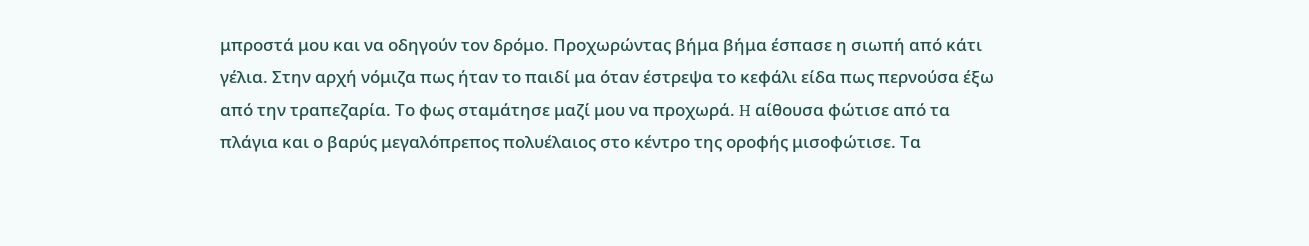μπροστά μου και να οδηγούν τον δρόμο. Προχωρώντας βήμα βήμα έσπασε η σιωπή από κάτι γέλια. Στην αρχή νόμιζα πως ήταν το παιδί μα όταν έστρεψα το κεφάλι είδα πως περνούσα έξω από την τραπεζαρία. Το φως σταμάτησε μαζί μου να προχωρά. H αίθουσα φώτισε από τα πλάγια και ο βαρύς μεγαλόπρεπος πολυέλαιος στο κέντρο της οροφής μισοφώτισε. Τα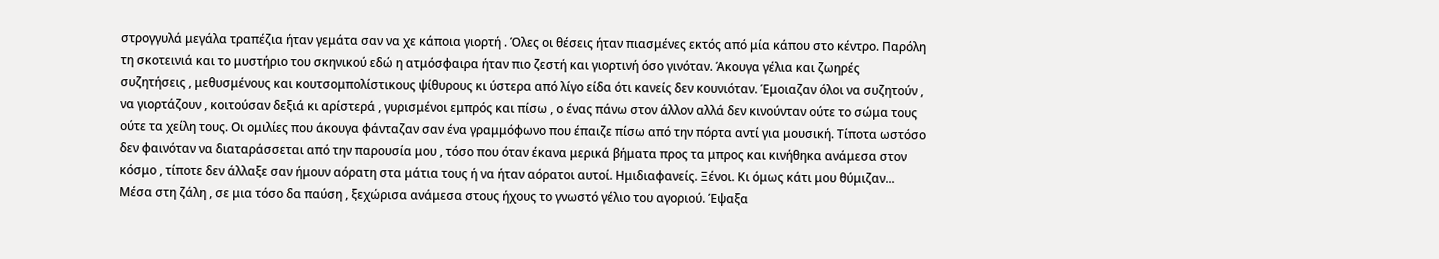στρογγυλά μεγάλα τραπέζια ήταν γεμάτα σαν να χε κάποια γιορτή . Όλες οι θέσεις ήταν πιασμένες εκτός από μία κάπου στο κέντρο. Παρόλη τη σκοτεινιά και το μυστήριο του σκηνικού εδώ η ατμόσφαιρα ήταν πιο ζεστή και γιορτινή όσο γινόταν. Άκουγα γέλια και ζωηρές συζητήσεις , μεθυσμένους και κουτσομπολίστικους ψίθυρους κι ύστερα από λίγο είδα ότι κανείς δεν κουνιόταν. Έμοιαζαν όλοι να συζητούν , να γιορτάζουν , κοιτούσαν δεξιά κι αρίστερά , γυρισμένοι εμπρός και πίσω , ο ένας πάνω στον άλλον αλλά δεν κινούνταν ούτε το σώμα τους ούτε τα χείλη τους. Οι ομιλίες που άκουγα φάνταζαν σαν ένα γραμμόφωνο που έπαιζε πίσω από την πόρτα αντί για μουσική. Τίποτα ωστόσο δεν φαινόταν να διαταράσσεται από την παρουσία μου , τόσο που όταν έκανα μερικά βήματα προς τα μπρος και κινήθηκα ανάμεσα στον κόσμο , τίποτε δεν άλλαξε σαν ήμουν αόρατη στα μάτια τους ή να ήταν αόρατοι αυτοί. Ημιδιαφανείς. Ξένοι. Κι όμως κάτι μου θύμιζαν... Μέσα στη ζάλη , σε μια τόσο δα παύση , ξεχώρισα ανάμεσα στους ήχους το γνωστό γέλιο του αγοριού. Έψαξα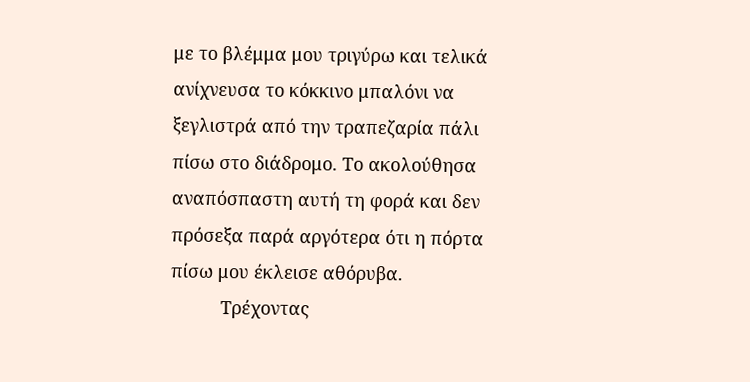με το βλέμμα μου τριγύρω και τελικά ανίχνευσα το κόκκινο μπαλόνι να ξεγλιστρά από την τραπεζαρία πάλι πίσω στο διάδρομο. Το ακολούθησα αναπόσπαστη αυτή τη φορά και δεν πρόσεξα παρά αργότερα ότι η πόρτα πίσω μου έκλεισε αθόρυβα.
          Τρέχοντας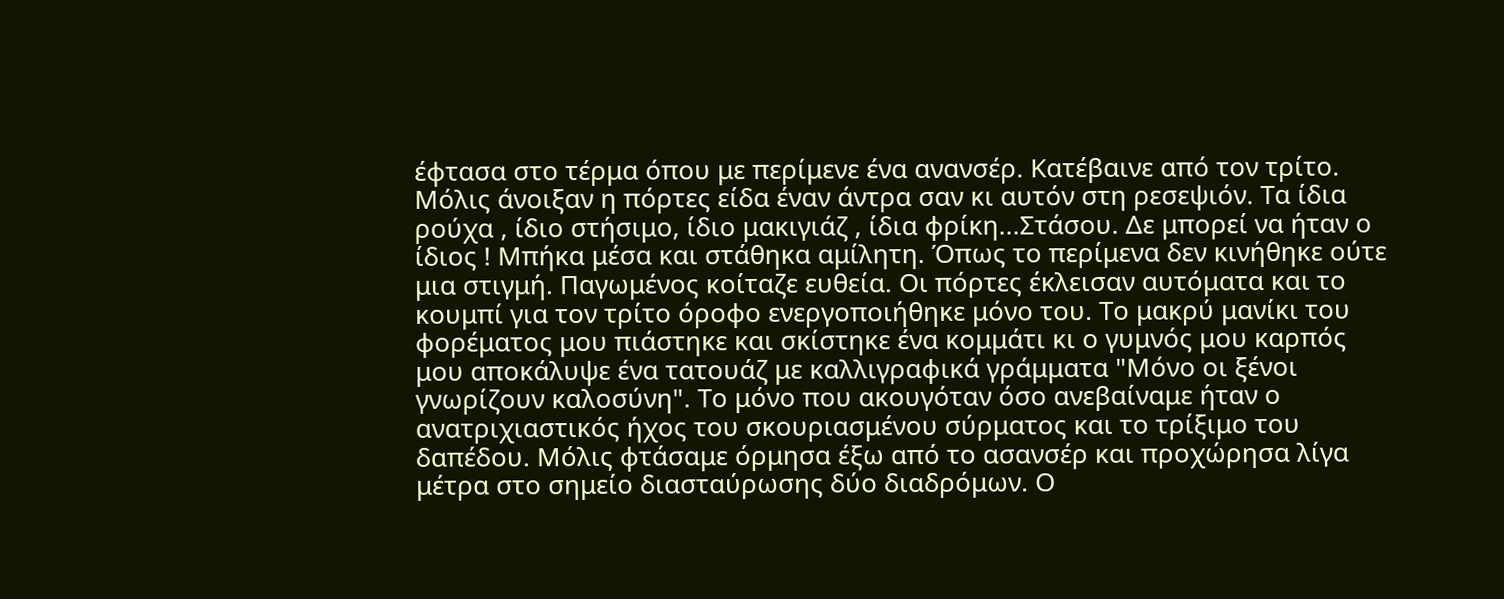έφτασα στο τέρμα όπου με περίμενε ένα ανανσέρ. Κατέβαινε από τον τρίτο. Μόλις άνοιξαν η πόρτες είδα έναν άντρα σαν κι αυτόν στη ρεσεψιόν. Τα ίδια ρούχα , ίδιο στήσιμο, ίδιο μακιγιάζ , ίδια φρίκη...Στάσου. Δε μπορεί να ήταν ο ίδιος ! Μπήκα μέσα και στάθηκα αμίλητη. Όπως το περίμενα δεν κινήθηκε ούτε μια στιγμή. Παγωμένος κοίταζε ευθεία. Οι πόρτες έκλεισαν αυτόματα και το κουμπί για τον τρίτο όροφο ενεργοποιήθηκε μόνο του. Το μακρύ μανίκι του φορέματος μου πιάστηκε και σκίστηκε ένα κομμάτι κι ο γυμνός μου καρπός μου αποκάλυψε ένα τατουάζ με καλλιγραφικά γράμματα "Μόνο οι ξένοι γνωρίζουν καλοσύνη". Το μόνο που ακουγόταν όσο ανεβαίναμε ήταν ο ανατριχιαστικός ήχος του σκουριασμένου σύρματος και το τρίξιμο του δαπέδου. Μόλις φτάσαμε όρμησα έξω από το ασανσέρ και προχώρησα λίγα μέτρα στο σημείο διασταύρωσης δύο διαδρόμων. Ο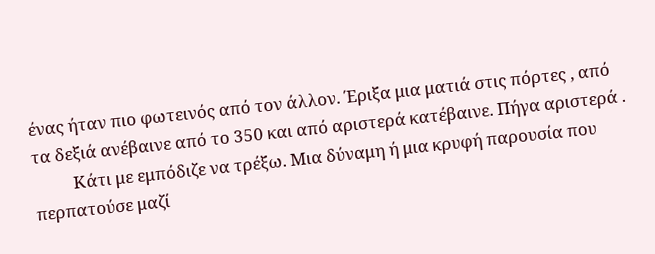ένας ήταν πιο φωτεινός από τον άλλον. Έριξα μια ματιά στις πόρτες , από τα δεξιά ανέβαινε από το 350 και από αριστερά κατέβαινε. Πήγα αριστερά .
          Κάτι με εμπόδιζε να τρέξω. Μια δύναμη ή μια κρυφή παρουσία που περπατούσε μαζί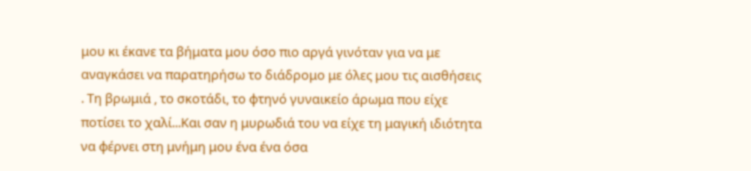μου κι έκανε τα βήματα μου όσο πιο αργά γινόταν για να με αναγκάσει να παρατηρήσω το διάδρομο με όλες μου τις αισθήσεις . Τη βρωμιά , το σκοτάδι, το φτηνό γυναικείο άρωμα που είχε ποτίσει το χαλί...Και σαν η μυρωδιά του να είχε τη μαγική ιδιότητα να φέρνει στη μνήμη μου ένα ένα όσα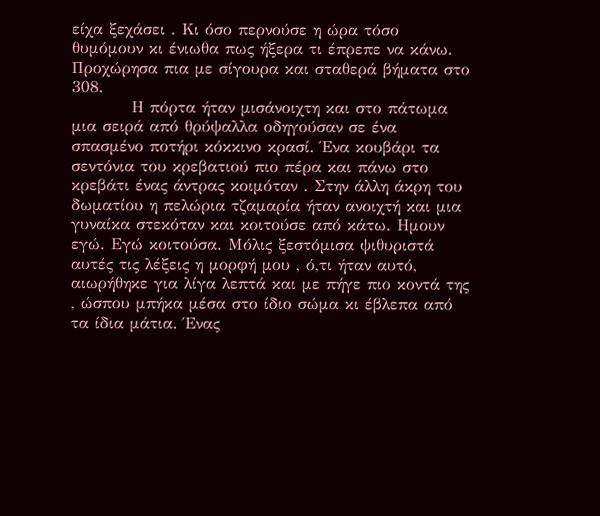είχα ξεχάσει . Κι όσο περνούσε η ώρα τόσο θυμόμουν κι ένιωθα πως ήξερα τι έπρεπε να κάνω. Προχώρησα πια με σίγουρα και σταθερά βήματα στο 308.
          Η πόρτα ήταν μισάνοιχτη και στο πάτωμα μια σειρά από θρύψαλλα οδηγούσαν σε ένα σπασμένο ποτήρι κόκκινο κρασί. Ένα κουβάρι τα σεντόνια του κρεβατιού πιο πέρα και πάνω στο κρεβάτι ένας άντρας κοιμόταν . Στην άλλη άκρη του δωματίου η πελώρια τζαμαρία ήταν ανοιχτή και μια γυναίκα στεκόταν και κοιτούσε από κάτω. Ημουν εγώ. Εγώ κοιτούσα. Μόλις ξεστόμισα ψιθυριστά αυτές τις λέξεις η μορφή μου , ό,τι ήταν αυτό, αιωρήθηκε για λίγα λεπτά και με πήγε πιο κοντά της , ώσπου μπήκα μέσα στο ίδιο σώμα κι έβλεπα από τα ίδια μάτια. Ένας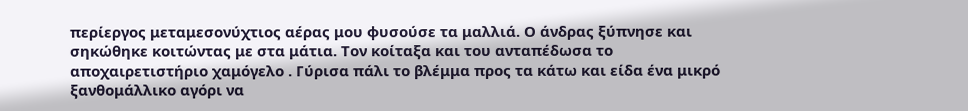περίεργος μεταμεσονύχτιος αέρας μου φυσούσε τα μαλλιά. Ο άνδρας ξύπνησε και σηκώθηκε κοιτώντας με στα μάτια. Τον κοίταξα και του ανταπέδωσα το αποχαιρετιστήριο χαμόγελο . Γύρισα πάλι το βλέμμα προς τα κάτω και είδα ένα μικρό ξανθομάλλικο αγόρι να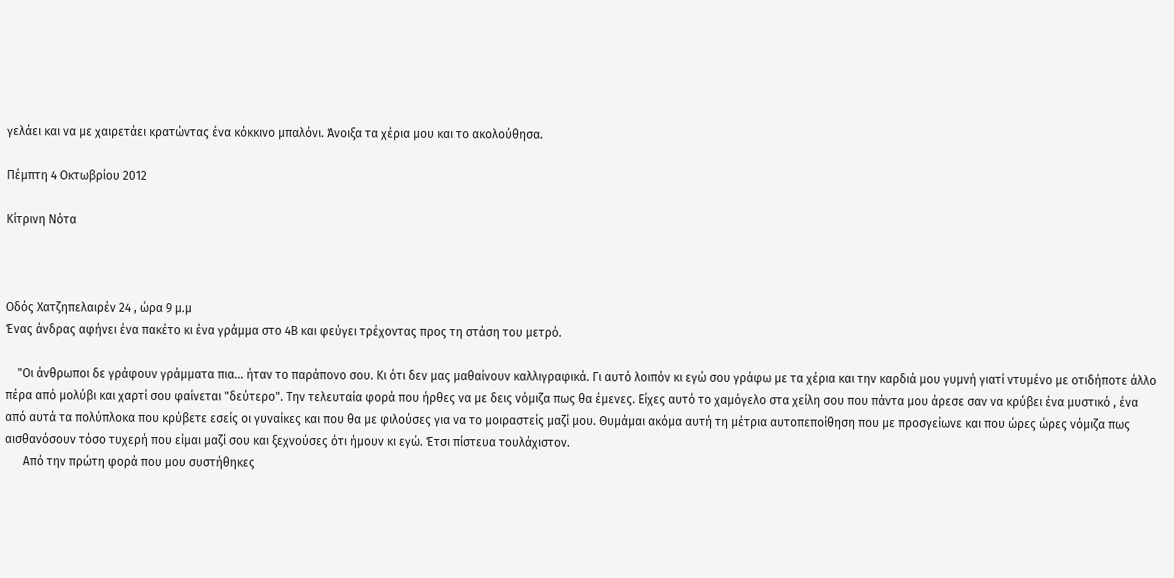γελάει και να με χαιρετάει κρατώντας ένα κόκκινο μπαλόνι. Άνοιξα τα χέρια μου και το ακολούθησα.

Πέμπτη 4 Οκτωβρίου 2012

Κίτρινη Νότα



Οδός Χατζηπελαιρέν 24 , ώρα 9 μ.μ
Ένας άνδρας αφήνει ένα πακέτο κι ένα γράμμα στο 4Β και φεύγει τρέχοντας προς τη στάση του μετρό.

    "Οι άνθρωποι δε γράφουν γράμματα πια... ήταν το παράπονο σου. Κι ότι δεν μας μαθαίνουν καλλιγραφικά. Γι αυτό λοιπόν κι εγώ σου γράφω με τα χέρια και την καρδιά μου γυμνή γιατί ντυμένο με οτιδήποτε άλλο πέρα από μολύβι και χαρτί σου φαίνεται "δεύτερο". Την τελευταία φορά που ήρθες να με δεις νόμιζα πως θα έμενες. Είχες αυτό το χαμόγελο στα χείλη σου που πάντα μου άρεσε σαν να κρύβει ένα μυστικό , ένα από αυτά τα πολύπλοκα που κρύβετε εσείς οι γυναίκες και που θα με φιλούσες για να το μοιραστείς μαζί μου. Θυμάμαι ακόμα αυτή τη μέτρια αυτοπεποίθηση που με προσγείωνε και που ώρες ώρες νόμιζα πως αισθανόσουν τόσο τυχερή που είμαι μαζί σου και ξεχνούσες ότι ήμουν κι εγώ. Έτσι πίστευα τουλάχιστον.
      Από την πρώτη φορά που μου συστήθηκες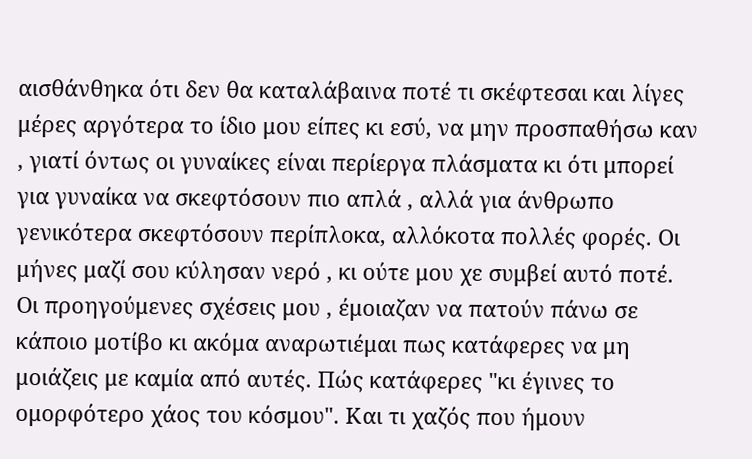αισθάνθηκα ότι δεν θα καταλάβαινα ποτέ τι σκέφτεσαι και λίγες μέρες αργότερα το ίδιο μου είπες κι εσύ, να μην προσπαθήσω καν , γιατί όντως οι γυναίκες είναι περίεργα πλάσματα κι ότι μπορεί για γυναίκα να σκεφτόσουν πιο απλά , αλλά για άνθρωπο γενικότερα σκεφτόσουν περίπλοκα, αλλόκοτα πολλές φορές. Οι μήνες μαζί σου κύλησαν νερό , κι ούτε μου χε συμβεί αυτό ποτέ. Οι προηγούμενες σχέσεις μου , έμοιαζαν να πατούν πάνω σε κάποιο μοτίβο κι ακόμα αναρωτιέμαι πως κατάφερες να μη μοιάζεις με καμία από αυτές. Πώς κατάφερες "κι έγινες το ομορφότερο χάος του κόσμου". Και τι χαζός που ήμουν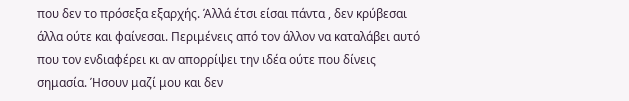που δεν το πρόσεξα εξαρχής. Άλλά έτσι είσαι πάντα , δεν κρύβεσαι άλλα ούτε και φαίνεσαι. Περιμένεις από τον άλλον να καταλάβει αυτό που τον ενδιαφέρει κι αν απορρίψει την ιδέα ούτε που δίνεις σημασία. Ήσουν μαζί μου και δεν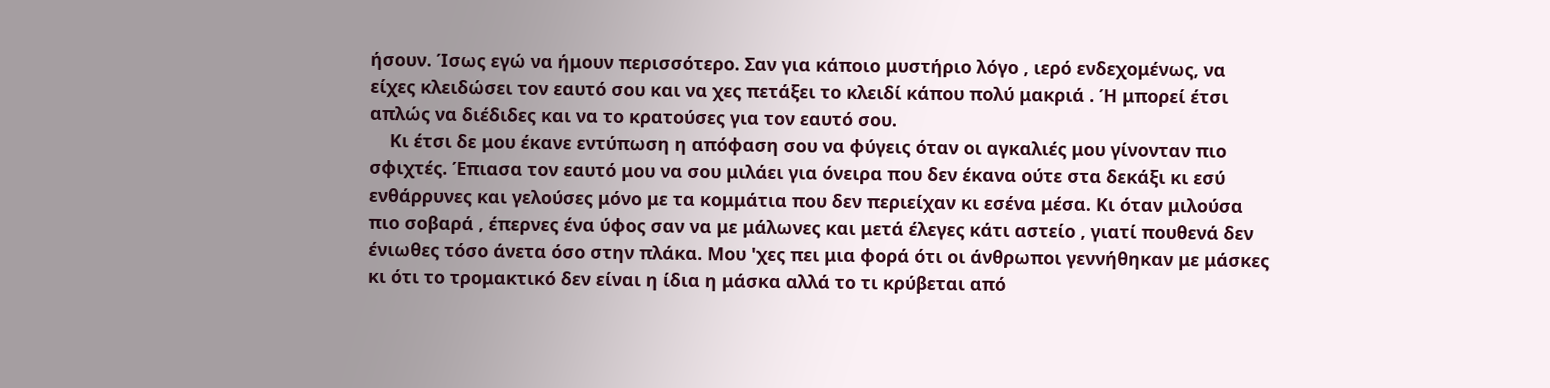ήσουν. Ίσως εγώ να ήμουν περισσότερο. Σαν για κάποιο μυστήριο λόγο , ιερό ενδεχομένως, να είχες κλειδώσει τον εαυτό σου και να χες πετάξει το κλειδί κάπου πολύ μακριά . Ή μπορεί έτσι απλώς να διέδιδες και να το κρατούσες για τον εαυτό σου.
    Κι έτσι δε μου έκανε εντύπωση η απόφαση σου να φύγεις όταν οι αγκαλιές μου γίνονταν πιο σφιχτές. Έπιασα τον εαυτό μου να σου μιλάει για όνειρα που δεν έκανα ούτε στα δεκάξι κι εσύ ενθάρρυνες και γελούσες μόνο με τα κομμάτια που δεν περιείχαν κι εσένα μέσα. Κι όταν μιλούσα πιο σοβαρά , έπερνες ένα ύφος σαν να με μάλωνες και μετά έλεγες κάτι αστείο , γιατί πουθενά δεν ένιωθες τόσο άνετα όσο στην πλάκα. Μου 'χες πει μια φορά ότι οι άνθρωποι γεννήθηκαν με μάσκες κι ότι το τρομακτικό δεν είναι η ίδια η μάσκα αλλά το τι κρύβεται από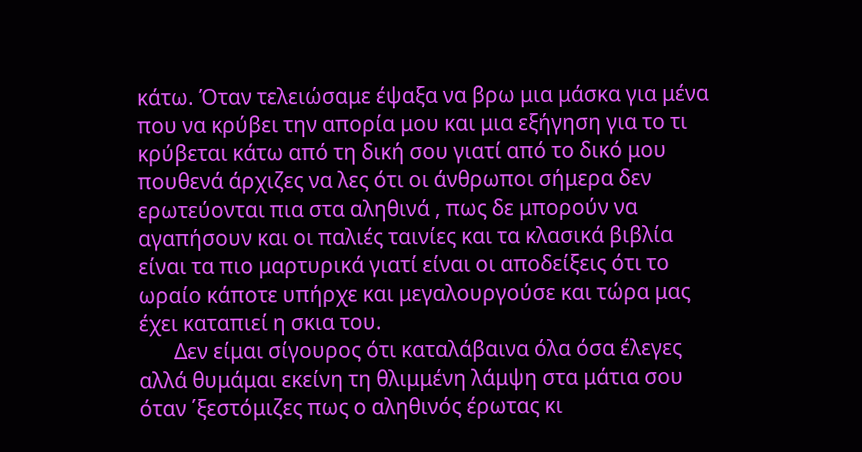κάτω. Όταν τελειώσαμε έψαξα να βρω μια μάσκα για μένα που να κρύβει την απορία μου και μια εξήγηση για το τι κρύβεται κάτω από τη δική σου γιατί από το δικό μου πουθενά άρχιζες να λες ότι οι άνθρωποι σήμερα δεν ερωτεύονται πια στα αληθινά , πως δε μπορούν να αγαπήσουν και οι παλιές ταινίες και τα κλασικά βιβλία είναι τα πιο μαρτυρικά γιατί είναι οι αποδείξεις ότι το ωραίο κάποτε υπήρχε και μεγαλουργούσε και τώρα μας έχει καταπιεί η σκια του.
       Δεν είμαι σίγουρος ότι καταλάβαινα όλα όσα έλεγες αλλά θυμάμαι εκείνη τη θλιμμένη λάμψη στα μάτια σου όταν ΄ξεστόμιζες πως ο αληθινός έρωτας κι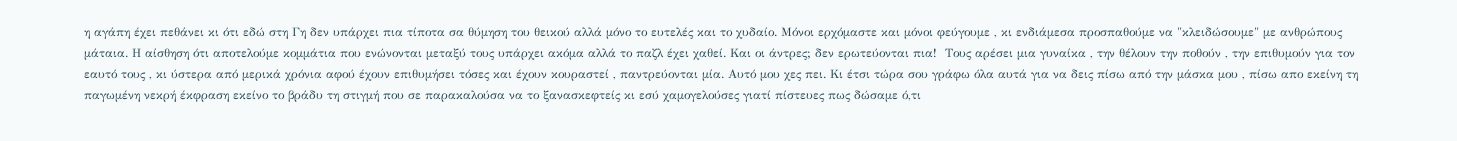η αγάπη έχει πεθάνει κι ότι εδώ στη Γη δεν υπάρχει πια τίποτα σα θύμηση του θεικού αλλά μόνο το ευτελές και το χυδαίο. Μόνοι ερχόμαστε και μόνοι φεύγουμε , κι ενδιάμεσα προσπαθούμε να "κλειδώσουμε" με ανθρώπους μάταια. Η αίσθηση ότι αποτελούμε κομμάτια που ενώνονται μεταξύ τους υπάρχει ακόμα αλλά το παζλ έχει χαθεί. Και οι άντρες; δεν ερωτεύονται πια!  Τους αρέσει μια γυναίκα , την θέλουν την ποθούν , την επιθυμούν για τον εαυτό τους , κι ύστερα από μερικά χρόνια αφού έχουν επιθυμήσει τόσες και έχουν κουραστεί , παντρεύονται μία. Αυτό μου χες πει. Κι έτσι τώρα σου γράφω όλα αυτά για να δεις πίσω από την μάσκα μου , πίσω απο εκείνη τη παγωμένη νεκρή έκφραση εκείνο το βράδυ τη στιγμή που σε παρακαλούσα να το ξανασκεφτείς κι εσύ χαμογελούσες γιατί πίστευες πως δώσαμε ό,τι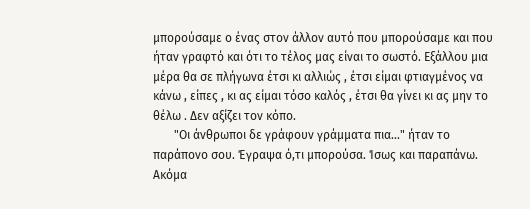μπορούσαμε ο ένας στον άλλον αυτό που μπορούσαμε και που ήταν γραφτό και ότι το τέλος μας είναι το σωστό. Εξάλλου μια μέρα θα σε πλήγωνα έτσι κι αλλιώς , έτσι είμαι φτιαγμένος να κάνω , είπες , κι ας είμαι τόσο καλός , έτσι θα γίνει κι ας μην το θέλω . Δεν αξίζει τον κόπο.
       "Οι άνθρωποι δε γράφουν γράμματα πια..." ήταν το παράπονο σου. Έγραψα ό,τι μπορούσα. Ίσως και παραπάνω. Ακόμα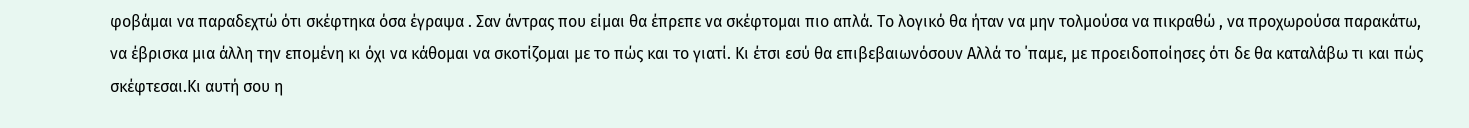φοβάμαι να παραδεχτώ ότι σκέφτηκα όσα έγραψα . Σαν άντρας που είμαι θα έπρεπε να σκέφτομαι πιο απλά. Το λογικό θα ήταν να μην τολμούσα να πικραθώ , να προχωρούσα παρακάτω, να έβρισκα μια άλλη την επομένη κι όχι να κάθομαι να σκοτίζομαι με το πώς και το γιατί. Κι έτσι εσύ θα επιβεβαιωνόσουν Αλλά το ΄παμε, με προειδοποίησες ότι δε θα καταλάβω τι και πώς σκέφτεσαι.Κι αυτή σου η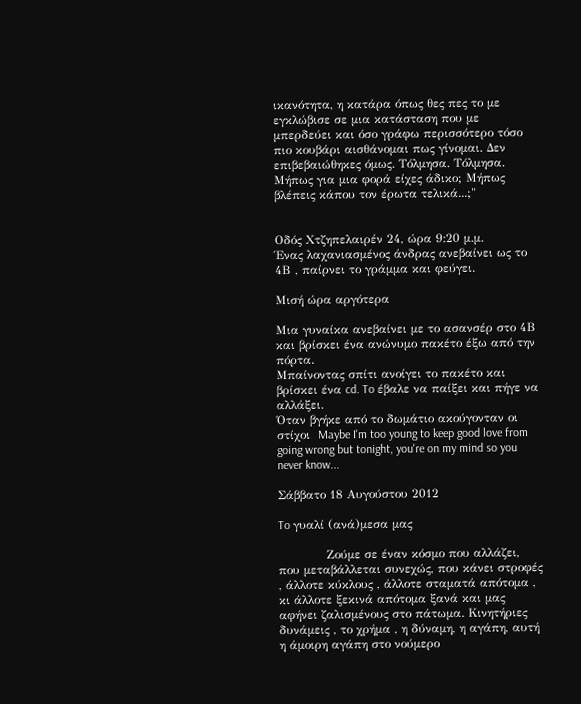ικανότητα, η κατάρα όπως θες πες το με εγκλώβισε σε μια κατάσταση που με μπερδεύει και όσο γράφω περισσότερο τόσο πιο κουβάρι αισθάνομαι πως γίνομαι. Δεν επιβεβαιώθηκες όμως. Τόλμησα. Τόλμησα. Μήπως για μια φορά είχες άδικο; Μήπως βλέπεις κάπου τον έρωτα τελικά...;"


Οδός Χτζηπελαιρέν 24, ώρα 9:20 μ.μ.
Ένας λαχανιασμένος άνδρας ανεβαίνει ως το 4Β , παίρνει το γράμμα και φεύγει.

Μισή ώρα αργότερα

Μια γυναίκα ανεβαίνει με το ασανσέρ στο 4Β και βρίσκει ένα ανώνυμο πακέτο έξω από την πόρτα.
Μπαίνοντας σπίτι ανοίγει το πακέτο και βρίσκει ένα cd. To έβαλε να παίξει και πήγε να αλλάξει.
Όταν βγήκε από το δωμάτιο ακούγονταν οι στίχοι  Maybe I'm too young to keep good love from going wrong but tonight, you're on my mind so you never know...

Σάββατο 18 Αυγούστου 2012

To γυαλί (ανά)μεσα μας

            Ζούμε σε έναν κόσμο που αλλάζει, που μεταβάλλεται συνεχώς, που κάνει στροφές , άλλοτε κύκλους , άλλοτε σταματά απότομα , κι άλλοτε ξεκινά απότομα ξανά και μας αφήνει ζαλισμένους στο πάτωμα. Κινητήριες δυνάμεις , το χρήμα , η δύναμη, η αγάπη, αυτή η άμοιρη αγάπη στο νούμερο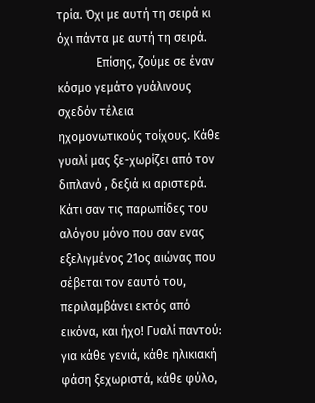τρία. Όχι με αυτή τη σειρά κι όχι πάντα με αυτή τη σειρά.
             Επίσης, ζούμε σε έναν κόσμο γεμάτο γυάλινους σχεδόν τέλεια ηχομονωτικούς τοίχους. Κάθε γυαλί μας ξε-χωρίζει από τον διπλανό , δεξιά κι αριστερά. Κάτι σαν τις παρωπίδες του αλόγου μόνο που σαν ενας εξελιγμένος 21ος αιώνας που σέβεται τον εαυτό του, περιλαμβάνει εκτός από εικόνα, και ήχο! Γυαλί παντού: για κάθε γενιά, κάθε ηλικιακή φάση ξεχωριστά, κάθε φύλο,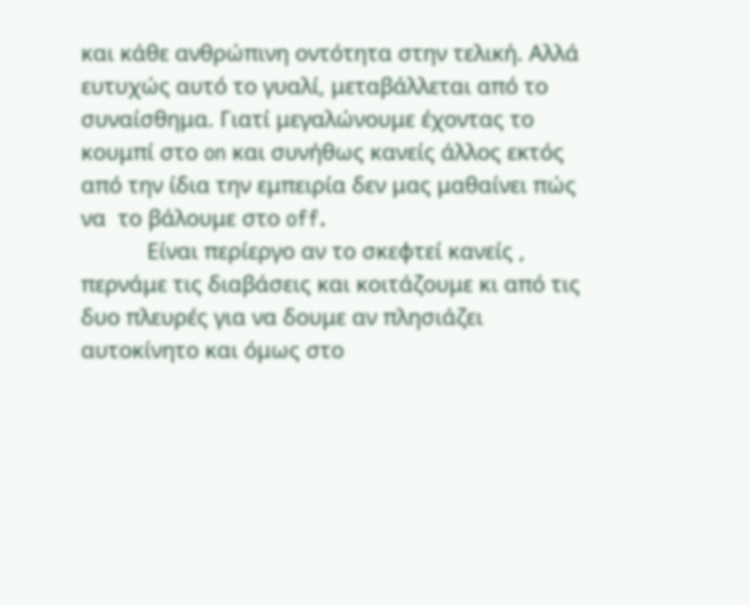και κάθε ανθρώπινη οντότητα στην τελική. Αλλά ευτυχώς αυτό το γυαλί, μεταβάλλεται από το συναίσθημα. Γιατί μεγαλώνουμε έχοντας το κουμπί στο on και συνήθως κανείς άλλος εκτός από την ίδια την εμπειρία δεν μας μαθαίνει πώς να  το βάλουμε στο off.
           Είναι περίεργο αν το σκεφτεί κανείς , περνάμε τις διαβάσεις και κοιτάζουμε κι από τις δυο πλευρές για να δουμε αν πλησιάζει αυτοκίνητο και όμως στο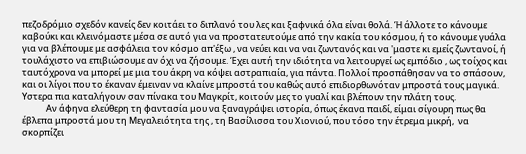πεζοδρόμιο σχεδόν κανείς δεν κοιτάει το διπλανό του λες και ξαφνικά όλα είναι θολά. Ή άλλοτε το κάνουμε καβούκι και κλεινόμαστε μέσα σε αυτό για να προστατευτούμε από την κακία του κόσμου, ή το κάνουμε γυάλα για να βλέπουμε με ασφάλεια τον κόσμο απ'έξω , να νεύει και να ναι ζωντανός και να 'μαστε κι εμείς ζωντανοί, ή τουλάχιστο να επιβιώσουμε αν όχι να ζήσουμε. Έχει αυτή την ιδιότητα να λειτουργεί ως εμπόδιο , ως τοίχος και ταυτόχρονα να μπορεί με μια του άκρη να κόψει αστραπιαία, για πάντα. Πολλοί προσπάθησαν να το σπάσουν, και οι λίγοι που το έκαναν έμειναν να κλαίνε μπροστά του καθώς αυτό επιδιορθωνόταν μπροστά τους μαγικά. Υστερα πια καταλήγουν σαν πίνακα του Μαγκρίτ, κοιτούν μες το γυαλί και βλέπουν την πλάτη τους.
            Αν άφηνα ελεύθερη τη φαντασία μου να ξαναγράψει ιστορία, όπως έκανα παιδί, είμαι σίγουρη πως θα έβλεπα μπροστά μου τη Μεγαλειότητα της , τη Βασίλισσα του Χιονιού, που τόσο την έτρεμα μικρή,  να σκορπίζει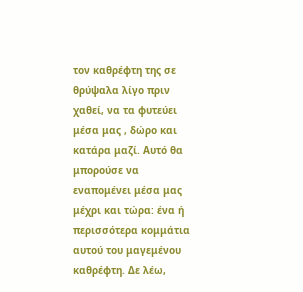τον καθρέφτη της σε θρύψαλα λίγο πριν χαθεί, να τα φυτεύει μέσα μας , δώρο και κατάρα μαζί. Αυτό θα μπορούσε να εναπομένει μέσα μας μέχρι και τώρα: ένα ή περισσότερα κομμάτια αυτού του μαγεμένου καθρέφτη. Δε λέω,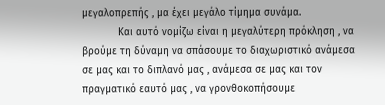μεγαλοπρεπής , μα έχει μεγάλο τίμημα συνάμα.
            Και αυτό νομίζω είναι η μεγαλύτερη πρόκληση , να βρούμε τη δύναμη να σπάσουμε το διαχωριστικό ανάμεσα σε μας και το διπλανό μας , ανάμεσα σε μας και τον πραγματικό εαυτό μας , να γρονθοκοπήσουμε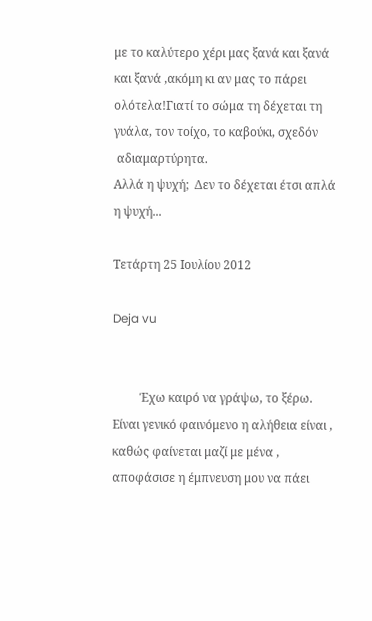με το καλύτερο χέρι μας ξανά και ξανά και ξανά ,ακόμη κι αν μας το πάρει ολότελα!Γιατί το σώμα τη δέχεται τη γυάλα, τον τοίχο, το καβούκι, σχεδόν
 αδιαμαρτύρητα.
Αλλά η ψυχή;  Δεν το δέχεται έτσι απλά η ψυχή...

Τετάρτη 25 Ιουλίου 2012

Deja vu


         Έχω καιρό να γράψω, το ξέρω. Είναι γενικό φαινόμενο η αλήθεια είναι , καθώς φαίνεται μαζί με μένα , αποφάσισε η έμπνευση μου να πάει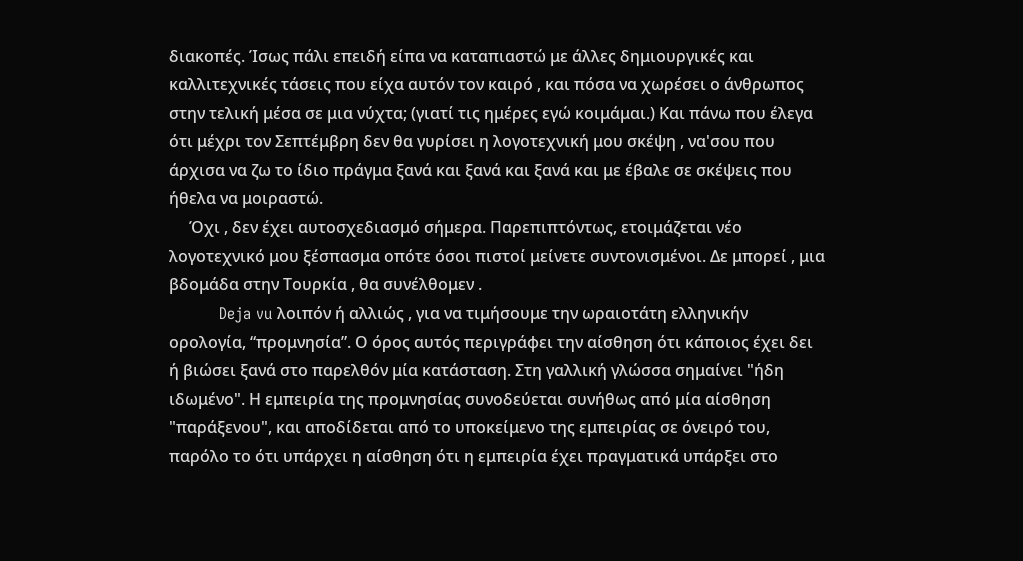διακοπές. Ίσως πάλι επειδή είπα να καταπιαστώ με άλλες δημιουργικές και καλλιτεχνικές τάσεις που είχα αυτόν τον καιρό , και πόσα να χωρέσει ο άνθρωπος στην τελική μέσα σε μια νύχτα; (γιατί τις ημέρες εγώ κοιμάμαι.) Και πάνω που έλεγα ότι μέχρι τον Σεπτέμβρη δεν θα γυρίσει η λογοτεχνική μου σκέψη , να'σου που άρχισα να ζω το ίδιο πράγμα ξανά και ξανά και ξανά και με έβαλε σε σκέψεις που ήθελα να μοιραστώ.
     Όχι , δεν έχει αυτοσχεδιασμό σήμερα. Παρεπιπτόντως, ετοιμάζεται νέο λογοτεχνικό μου ξέσπασμα οπότε όσοι πιστοί μείνετε συντονισμένοι. Δε μπορεί , μια βδομάδα στην Τουρκία , θα συνέλθομεν .
          Deja vu λοιπόν ή αλλιώς , για να τιμήσουμε την ωραιοτάτη ελληνικήν ορολογία, “προμνησία”. Ο όρος αυτός περιγράφει την αίσθηση ότι κάποιος έχει δει ή βιώσει ξανά στο παρελθόν μία κατάσταση. Στη γαλλική γλώσσα σημαίνει "ήδη ιδωμένο". Η εμπειρία της προμνησίας συνοδεύεται συνήθως από μία αίσθηση "παράξενου", και αποδίδεται από το υποκείμενο της εμπειρίας σε όνειρό του, παρόλο το ότι υπάρχει η αίσθηση ότι η εμπειρία έχει πραγματικά υπάρξει στο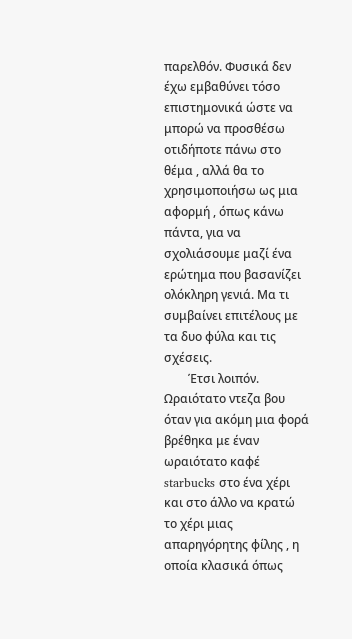παρελθόν. Φυσικά δεν έχω εμβαθύνει τόσο επιστημονικά ώστε να μπορώ να προσθέσω οτιδήποτε πάνω στο θέμα , αλλά θα το χρησιμοποιήσω ως μια αφορμή , όπως κάνω πάντα, για να σχολιάσουμε μαζί ένα ερώτημα που βασανίζει ολόκληρη γενιά. Μα τι συμβαίνει επιτέλους με τα δυο φύλα και τις σχέσεις.
        Έτσι λοιπόν. Ωραιότατο ντεζα βου όταν για ακόμη μια φορά βρέθηκα με έναν ωραιότατο καφέ starbucks στο ένα χέρι και στο άλλο να κρατώ το χέρι μιας απαρηγόρητης φίλης , η οποία κλασικά όπως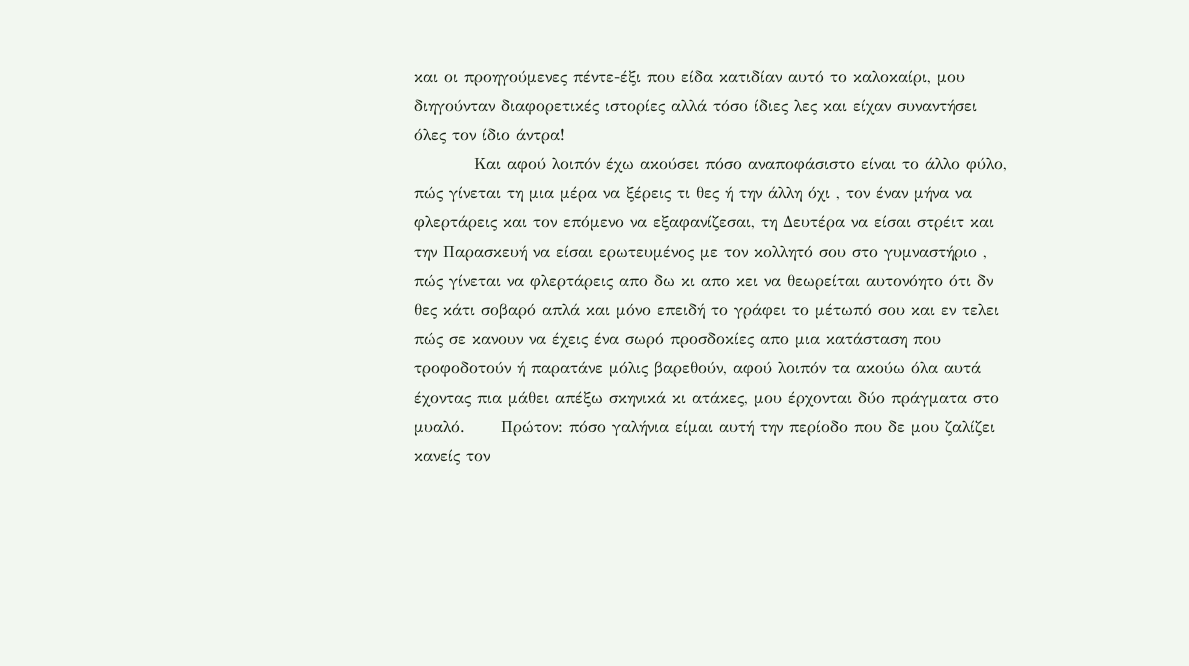και οι προηγούμενες πέντε-έξι που είδα κατιδίαν αυτό το καλοκαίρι, μου διηγούνταν διαφορετικές ιστορίες αλλά τόσο ίδιες λες και είχαν συναντήσει όλες τον ίδιο άντρα!
          Και αφού λοιπόν έχω ακούσει πόσο αναποφάσιστο είναι το άλλο φύλο, πώς γίνεται τη μια μέρα να ξέρεις τι θες ή την άλλη όχι , τον έναν μήνα να φλερτάρεις και τον επόμενο να εξαφανίζεσαι, τη Δευτέρα να είσαι στρέιτ και την Παρασκευή να είσαι ερωτευμένος με τον κολλητό σου στο γυμναστήριο , πώς γίνεται να φλερτάρεις απο δω κι απο κει να θεωρείται αυτονόητο ότι δν θες κάτι σοβαρό απλά και μόνο επειδή το γράφει το μέτωπό σου και εν τελει πώς σε κανουν να έχεις ένα σωρό προσδοκίες απο μια κατάσταση που τροφοδοτούν ή παρατάνε μόλις βαρεθούν, αφού λοιπόν τα ακούω όλα αυτά έχοντας πια μάθει απέξω σκηνικά κι ατάκες, μου έρχονται δύο πράγματα στο μυαλό.      Πρώτον: πόσο γαλήνια είμαι αυτή την περίοδο που δε μου ζαλίζει κανείς τον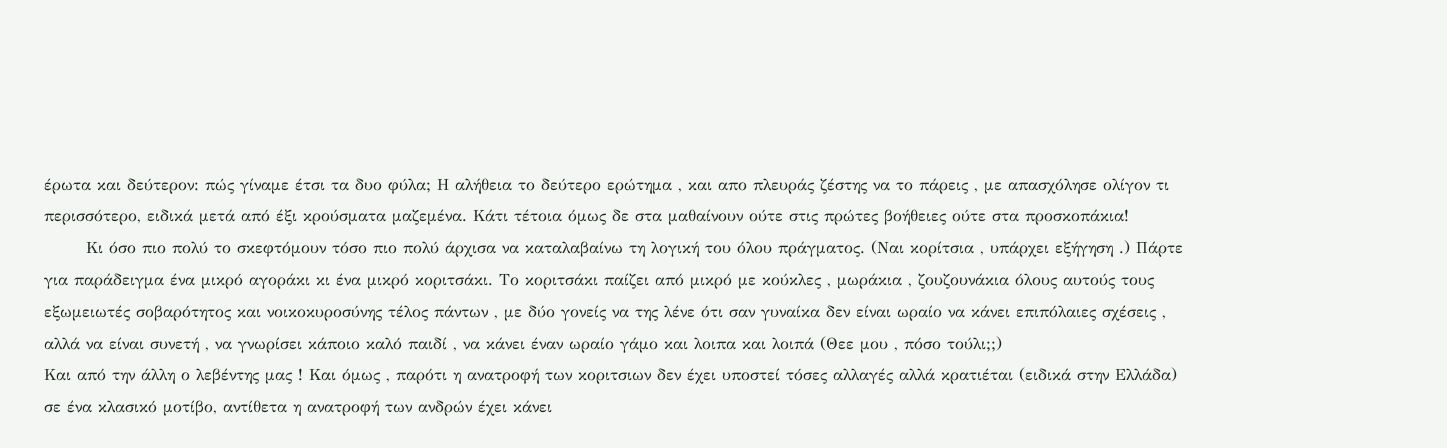έρωτα και δεύτερον: πώς γίναμε έτσι τα δυο φύλα; Η αλήθεια το δεύτερο ερώτημα , και απο πλευράς ζέστης να το πάρεις , με απασχόλησε ολίγον τι περισσότερο, ειδικά μετά από έξι κρούσματα μαζεμένα. Κάτι τέτοια όμως δε στα μαθαίνουν ούτε στις πρώτες βοήθειες ούτε στα προσκοπάκια!
       Κι όσο πιο πολύ το σκεφτόμουν τόσο πιο πολύ άρχισα να καταλαβαίνω τη λογική του όλου πράγματος. (Ναι κορίτσια , υπάρχει εξήγηση .) Πάρτε για παράδειγμα ένα μικρό αγοράκι κι ένα μικρό κοριτσάκι. Το κοριτσάκι παίζει από μικρό με κούκλες , μωράκια , ζουζουνάκια όλους αυτούς τους εξωμειωτές σοβαρότητος και νοικοκυροσύνης τέλος πάντων , με δύο γονείς να της λένε ότι σαν γυναίκα δεν είναι ωραίο να κάνει επιπόλαιες σχέσεις , αλλά να είναι συνετή , να γνωρίσει κάποιο καλό παιδί , να κάνει έναν ωραίο γάμο και λοιπα και λοιπά (Θεε μου , πόσο τούλι;;)
Και από την άλλη ο λεβέντης μας ! Και όμως , παρότι η ανατροφή των κοριτσιων δεν έχει υποστεί τόσες αλλαγές αλλά κρατιέται (ειδικά στην Ελλάδα) σε ένα κλασικό μοτίβο, αντίθετα η ανατροφή των ανδρών έχει κάνει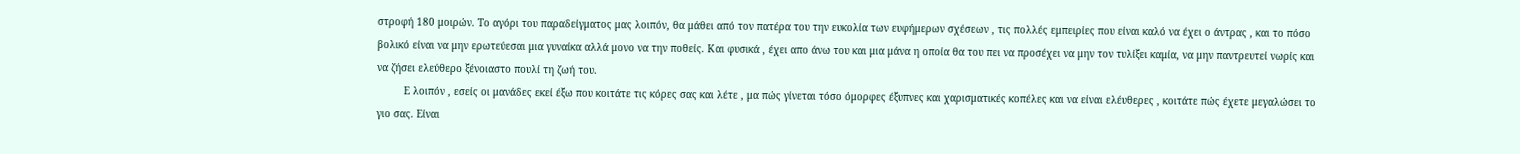στροφή 180 μοιρών. Το αγόρι του παραδείγματος μας λοιπόν, θα μάθει από τον πατέρα του την ευκολία των ευφήμερων σχέσεων , τις πολλές εμπειρίες που είναι καλό να έχει ο άντρας , και το πόσο βολικό είναι να μην ερωτεύεσαι μια γυναίκα αλλά μονο να την ποθείς. Και φυσικά , έχει απο άνω του και μια μάνα η οποία θα του πει να προσέχει να μην τον τυλίξει καμία, να μην παντρευτεί νωρίς και να ζήσει ελεύθερο ξένοιαστο πουλί τη ζωή του.
         Ε λοιπόν , εσείς οι μανάδες εκεί έξω που κοιτάτε τις κόρες σας και λέτε , μα πώς γίνεται τόσο όμορφες έξυπνες και χαρισματικές κοπέλες και να είναι ελέυθερες , κοιτάτε πώς έχετε μεγαλώσει το γιο σας. Είναι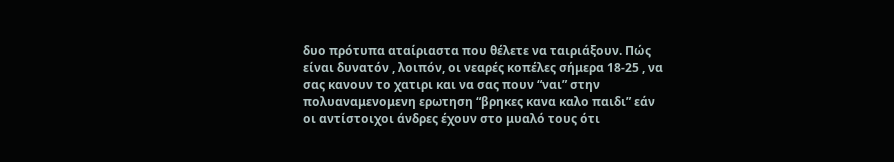δυο πρότυπα αταίριαστα που θέλετε να ταιριάξουν. Πώς είναι δυνατόν , λοιπόν, οι νεαρές κοπέλες σήμερα 18-25 , να σας κανουν το χατιρι και να σας πουν “ναι” στην πολυαναμενομενη ερωτηση “βρηκες κανα καλο παιδι” εάν οι αντίστοιχοι άνδρες έχουν στο μυαλό τους ότι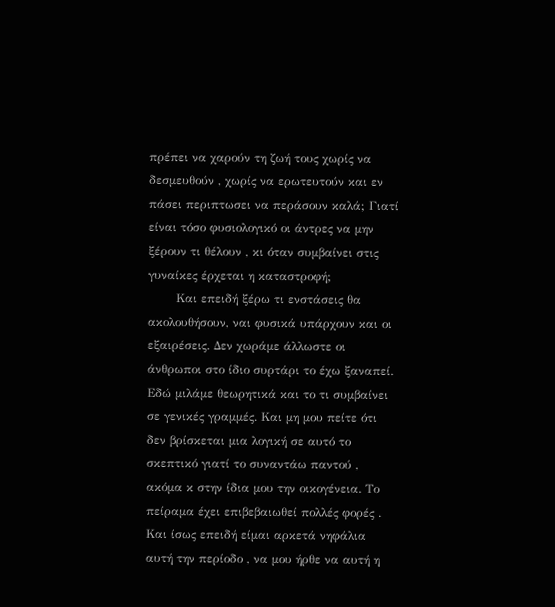πρέπει να χαρούν τη ζωή τους χωρίς να δεσμευθούν , χωρίς να ερωτευτούν και εν πάσει περιπτωσει να περάσουν καλά; Γιατί είναι τόσο φυσιολογικό οι άντρες να μην ξέρουν τι θέλουν , κι όταν συμβαίνει στις γυναίκες έρχεται η καταστροφή;
       Και επειδή ξέρω τι ενστάσεις θα ακολουθήσουν, ναι φυσικά υπάρχουν και οι εξαιρέσεις. Δεν χωράμε άλλωστε οι άνθρωποι στο ίδιο συρτάρι το έχω ξαναπεί. Εδώ μιλάμε θεωρητικά και το τι συμβαίνει σε γενικές γραμμές. Και μη μου πείτε ότι δεν βρίσκεται μια λογική σε αυτό το σκεπτικό γιατί το συναντάω παντού , ακόμα κ στην ίδια μου την οικογένεια. Το πείραμα έχει επιβεβαιωθεί πολλές φορές . Και ίσως επειδή είμαι αρκετά νηφάλια αυτή την περίοδο , να μου ήρθε να αυτή η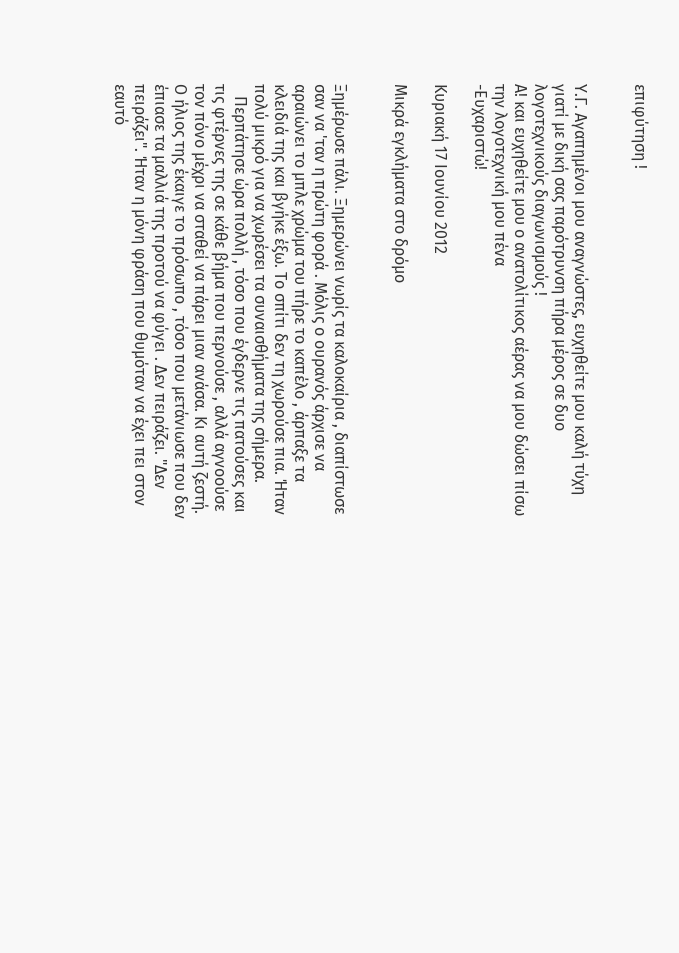επιφύτηση !


Υ.Γ. Αγαπημένοι μου αναγνώστες, ευχηθείτε μου καλή τύχη γιατί με δική σας παρότρυνση πήρα μέρος σε δυο λογοτεχνικούς διαγωνισμούς !
Α! και ευχηθείτε μου ο ανατολίτικος αέρας να μου δώσει πίσω την λογοτεχνική μου πένα
-Ευχαριστώ!

Κυριακή 17 Ιουνίου 2012

Μικρά εγκλήματα στο δρόμο


Ξημέρωσε πάλι. Ξημερώνει νωρίς τα καλοκαίρια , διαπίστωσε σαν να 'ταν η πρώτη φορά . Μόλις ο ουρανός άρχισε να αραιώνει το μπλε χρώμα του πήρε το καπέλο , άρπαξε τα κλειδιά της και βγήκε έξω. Το σπίτι δεν τη χωρούσε πια. Ήταν πολύ μικρό για να χωρέσει τα συναισθήματα της σήμερα.
   Περπάτησε ώρα πολλή , τόσο που έγδερνε τις πατούσες και τις φτέρνες της σε κάθε βήμα που περνούσε , αλλά αγνοούσε τον πόνο μέχρι να σταθεί να πάρει μιαν ανάσα. Κι αυτή ζεστή. Ο ήλιος της έκαιγε το πρόσωπο , τόσο που μετάνιωσε που δεν έπιασε τα μαλλιά της προτού να φύγει . Δεν πειράζει. "Δεν πειράζει". Ήταν η μόνη φράση που θυμόταν να έχει πει στον εαυτό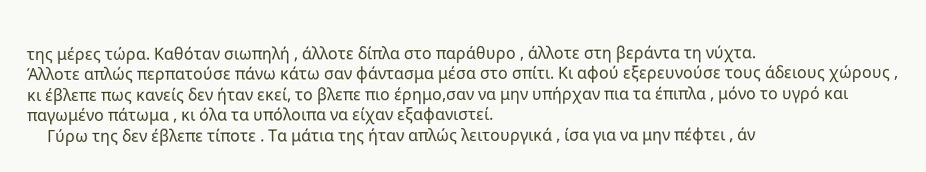της μέρες τώρα. Καθόταν σιωπηλή , άλλοτε δίπλα στο παράθυρο , άλλοτε στη βεράντα τη νύχτα.
Άλλοτε απλώς περπατούσε πάνω κάτω σαν φάντασμα μέσα στο σπίτι. Κι αφού εξερευνούσε τους άδειους χώρους , κι έβλεπε πως κανείς δεν ήταν εκεί, το βλεπε πιο έρημο,σαν να μην υπήρχαν πια τα έπιπλα , μόνο το υγρό και παγωμένο πάτωμα , κι όλα τα υπόλοιπα να είχαν εξαφανιστεί.
     Γύρω της δεν έβλεπε τίποτε . Τα μάτια της ήταν απλώς λειτουργικά , ίσα για να μην πέφτει , άν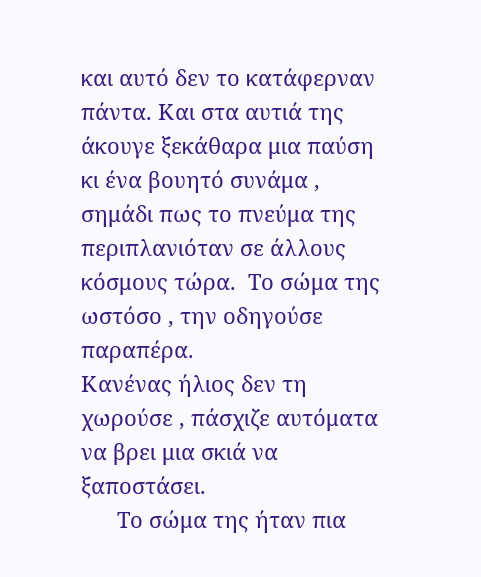και αυτό δεν το κατάφερναν πάντα. Και στα αυτιά της άκουγε ξεκάθαρα μια παύση κι ένα βουητό συνάμα , σημάδι πως το πνεύμα της περιπλανιόταν σε άλλους κόσμους τώρα.  Το σώμα της ωστόσο , την οδηγούσε παραπέρα.
Κανένας ήλιος δεν τη χωρούσε , πάσχιζε αυτόματα να βρει μια σκιά να ξαποστάσει.
      Το σώμα της ήταν πια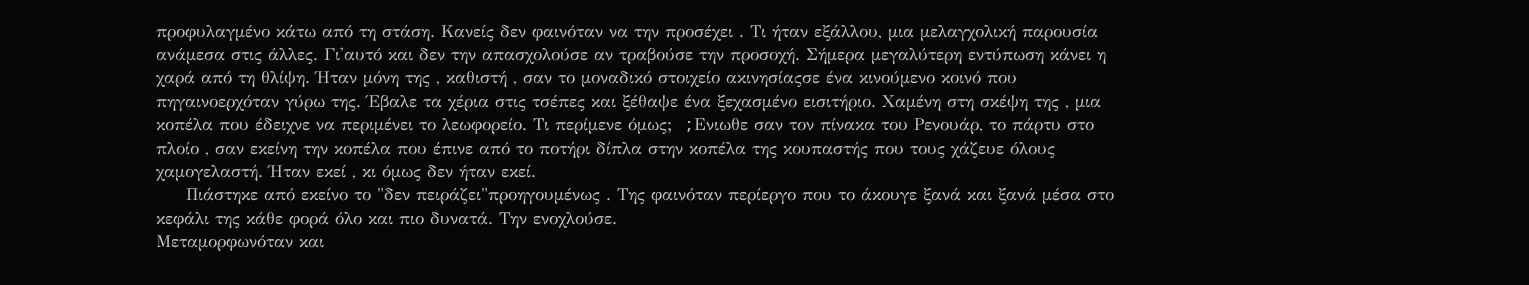προφυλαγμένο κάτω από τη στάση. Κανείς δεν φαινόταν να την προσέχει . Τι ήταν εξάλλου, μια μελαγχολική παρουσία ανάμεσα στις άλλες. Γι'αυτό και δεν την απασχολούσε αν τραβούσε την προσοχή. Σήμερα μεγαλύτερη εντύπωση κάνει η χαρά από τη θλίψη. Ήταν μόνη της , καθιστή , σαν το μοναδικό στοιχείο ακινησίαςσε ένα κινούμενο κοινό που πηγαινοερχόταν γύρω της. Έβαλε τα χέρια στις τσέπες και ξέθαψε ένα ξεχασμένο εισιτήριο. Χαμένη στη σκέψη της , μια κοπέλα που έδειχνε να περιμένει το λεωφορείο. Τι περίμενε όμως;  ;Eνιωθε σαν τον πίνακα του Ρενουάρ, το πάρτυ στο πλοίο , σαν εκείνη την κοπέλα που έπινε από το ποτήρι δίπλα στην κοπέλα της κουπαστής που τους χάζευε όλους χαμογελαστή. Ήταν εκεί , κι όμως δεν ήταν εκεί.
     Πιάστηκε από εκείνο το "δεν πειράζει"προηγουμένως . Της φαινόταν περίεργο που το άκουγε ξανά και ξανά μέσα στο κεφάλι της κάθε φορά όλο και πιο δυνατά. Την ενοχλούσε.
Μεταμορφωνόταν και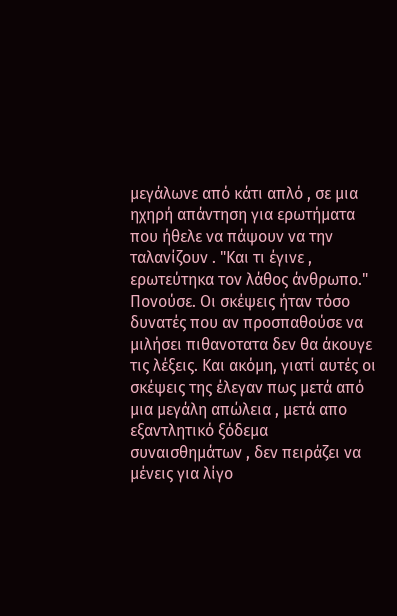μεγάλωνε από κάτι απλό , σε μια ηχηρή απάντηση για ερωτήματα που ήθελε να πάψουν να την ταλανίζουν . "Και τι έγινε , ερωτεύτηκα τον λάθος άνθρωπο." Πονούσε. Οι σκέψεις ήταν τόσο δυνατές που αν προσπαθούσε να μιλήσει πιθανοτατα δεν θα άκουγε τις λέξεις. Και ακόμη, γιατί αυτές οι σκέψεις της έλεγαν πως μετά από μια μεγάλη απώλεια , μετά απο εξαντλητικό ξόδεμα συναισθημάτων , δεν πειράζει να μένεις για λίγο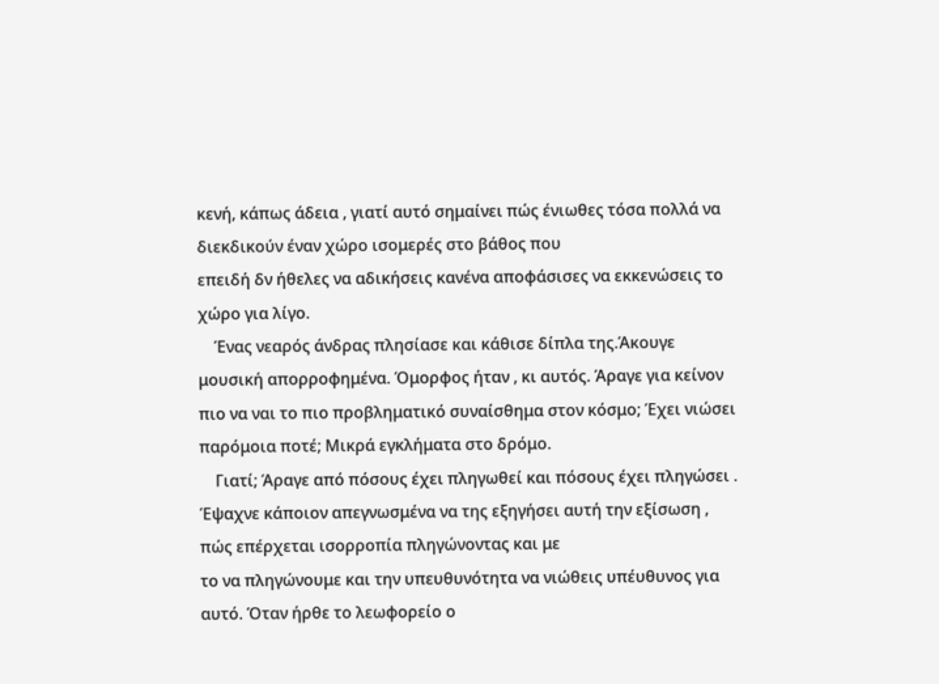κενή, κάπως άδεια , γιατί αυτό σημαίνει πώς ένιωθες τόσα πολλά να διεκδικούν έναν χώρο ισομερές στο βάθος που
επειδή δν ήθελες να αδικήσεις κανένα αποφάσισες να εκκενώσεις το χώρο για λίγο.
    Ένας νεαρός άνδρας πλησίασε και κάθισε δίπλα της.Άκουγε μουσική απορροφημένα. Όμορφος ήταν , κι αυτός. Άραγε για κείνον πιο να ναι το πιο προβληματικό συναίσθημα στον κόσμο; Έχει νιώσει παρόμοια ποτέ; Μικρά εγκλήματα στο δρόμο.
    Γιατί; Άραγε από πόσους έχει πληγωθεί και πόσους έχει πληγώσει . Έψαχνε κάποιον απεγνωσμένα να της εξηγήσει αυτή την εξίσωση , πώς επέρχεται ισορροπία πληγώνοντας και με
το να πληγώνουμε και την υπευθυνότητα να νιώθεις υπέυθυνος για αυτό. Όταν ήρθε το λεωφορείο ο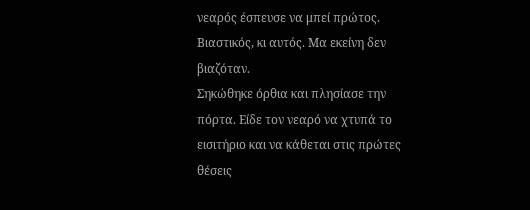νεαρός έσπευσε να μπεί πρώτος. Βιαστικός, κι αυτός. Μα εκείνη δεν βιαζόταν.
Σηκώθηκε όρθια και πλησίασε την πόρτα. Είδε τον νεαρό να χτυπά το εισιτήριο και να κάθεται στις πρώτες θέσεις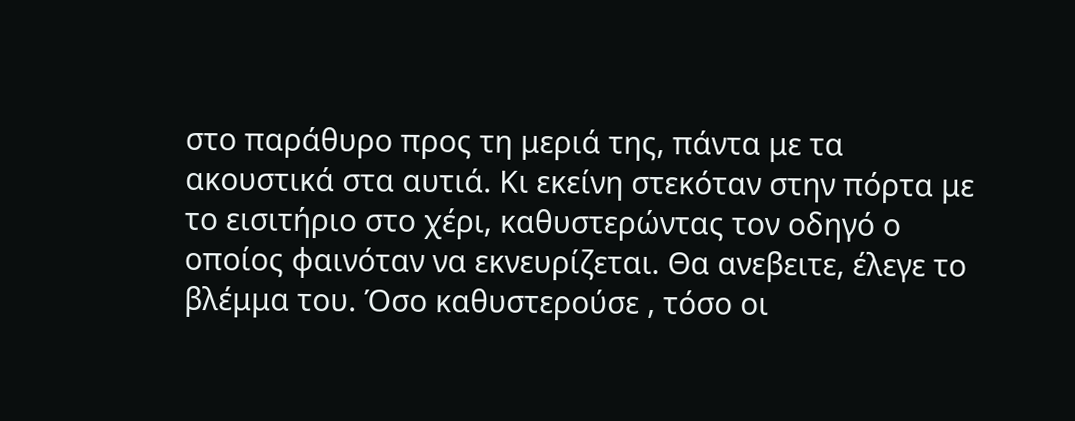στο παράθυρο προς τη μεριά της, πάντα με τα ακουστικά στα αυτιά. Κι εκείνη στεκόταν στην πόρτα με το εισιτήριο στο χέρι, καθυστερώντας τον οδηγό ο οποίος φαινόταν να εκνευρίζεται. Θα ανεβειτε, έλεγε το βλέμμα του. Όσο καθυστερούσε , τόσο οι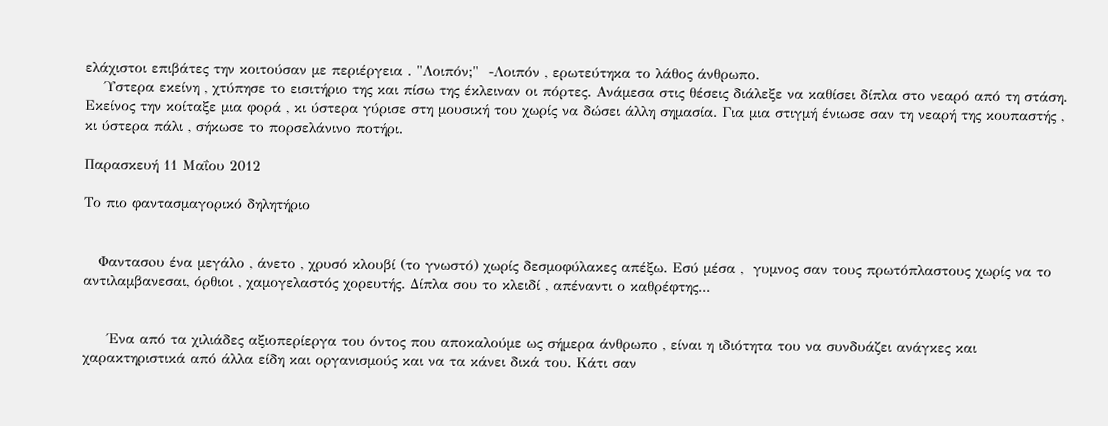ελάχιστοι επιβάτες την κοιτούσαν με περιέργεια . "Λοιπόν;"  -Λοιπόν , ερωτεύτηκα το λάθος άνθρωπο.
    Ύστερα εκείνη , χτύπησε το εισιτήριο της και πίσω της έκλειναν οι πόρτες. Ανάμεσα στις θέσεις διάλεξε να καθίσει δίπλα στο νεαρό από τη στάση. Εκείνος την κοίταξε μια φορά , κι ύστερα γύρισε στη μουσική του χωρίς να δώσει άλλη σημασία. Για μια στιγμή ένιωσε σαν τη νεαρή της κουπαστής , κι ύστερα πάλι , σήκωσε το πορσελάνινο ποτήρι.

Παρασκευή 11 Μαΐου 2012

Το πιο φαντασμαγορικό δηλητήριο


   Φαντασoυ ένα μεγάλο , άνετο , χρυσό κλουβί (το γνωστό) χωρίς δεσμοφύλακες απέξω. Εσύ μέσα ,  γυμνος σαν τους πρωτόπλαστους χωρίς να το αντιλαμβανεσαι, όρθιοι , χαμογελαστός χορευτής. Δίπλα σου το κλειδί , απέναντι ο καθρέφτης...


     Ένα από τα χιλιάδες αξιοπερίεργα του όντος που αποκαλούμε ως σήμερα άνθρωπο , είναι η ιδιότητα του να συνδυάζει ανάγκες και χαρακτηριστικά από άλλα είδη και οργανισμούς και να τα κάνει δικά του. Κάτι σαν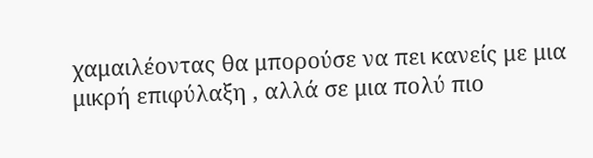χαμαιλέοντας θα μπορούσε να πει κανείς με μια μικρή επιφύλαξη , αλλά σε μια πολύ πιο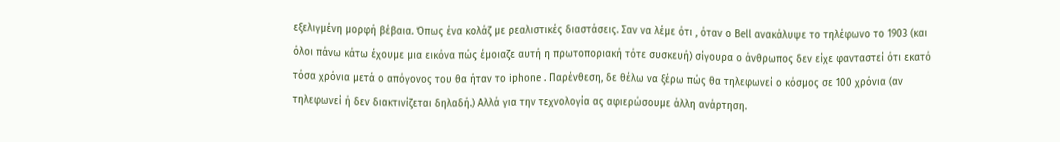εξελιγμένη μορφή βέβαια. Όπως ένα κολάζ με ρεαλιστικές διαστάσεις. Σαν να λέμε ότι , όταν ο Bell ανακάλυψε το τηλέφωνο το 1903 (και όλοι πάνω κάτω έχουμε μια εικόνα πώς έμοιαζε αυτή η πρωτοποριακή τότε συσκευή) σίγουρα ο άνθρωπος δεν είχε φανταστεί ότι εκατό τόσα χρόνια μετά ο απόγονος του θα ήταν το iphone . Παρένθεση, δε θέλω να ξέρω πώς θα τηλεφωνεί ο κόσμος σε 100 χρόνια (αν τηλεφωνεί ή δεν διακτινίζεται δηλαδή.) Αλλά για την τεχνολογία ας αφιερώσουμε άλλη ανάρτηση.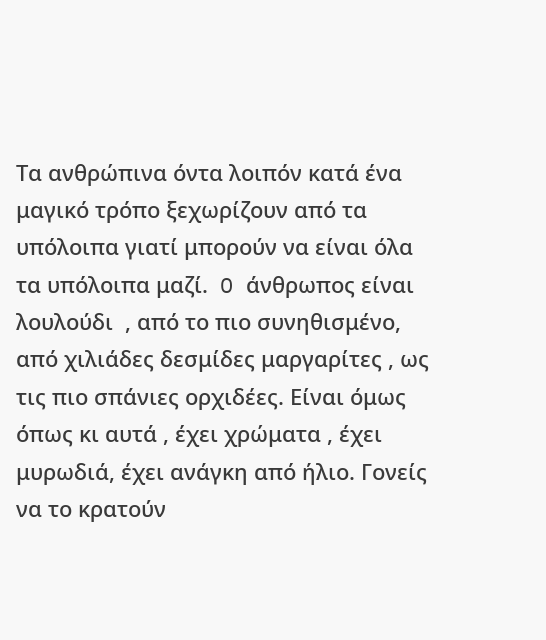Τα ανθρώπινα όντα λοιπόν κατά ένα μαγικό τρόπο ξεχωρίζουν από τα υπόλοιπα γιατί μπορούν να είναι όλα τα υπόλοιπα μαζί.  O άνθρωπος είναι λουλούδι  , από το πιο συνηθισμένο, από χιλιάδες δεσμίδες μαργαρίτες , ως τις πιο σπάνιες ορχιδέες. Είναι όμως όπως κι αυτά , έχει χρώματα , έχει μυρωδιά, έχει ανάγκη από ήλιο. Γονείς να το κρατούν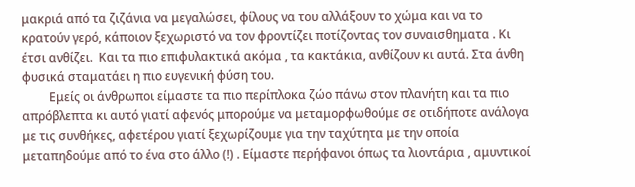μακριά από τα ζιζάνια να μεγαλώσει, φίλους να του αλλάξουν το χώμα και να το κρατούν γερό, κάποιον ξεχωριστό να τον φροντίζει ποτίζοντας τον συναισθηματα . Κι έτσι ανθίζει.  Και τα πιο επιφυλακτικά ακόμα , τα κακτάκια, ανθίζουν κι αυτά. Στα άνθη φυσικά σταματάει η πιο ευγενική φύση του.
         Εμείς οι άνθρωποι είμαστε τα πιο περίπλοκα ζώο πάνω στον πλανήτη και τα πιο απρόβλεπτα κι αυτό γιατί αφενός μπορούμε να μεταμορφωθούμε σε οτιδήποτε ανάλογα με τις συνθήκες, αφετέρου γιατί ξεχωρίζουμε για την ταχύτητα με την οποία μεταπηδούμε από το ένα στο άλλο (!) . Είμαστε περήφανοι όπως τα λιοντάρια , αμυντικοί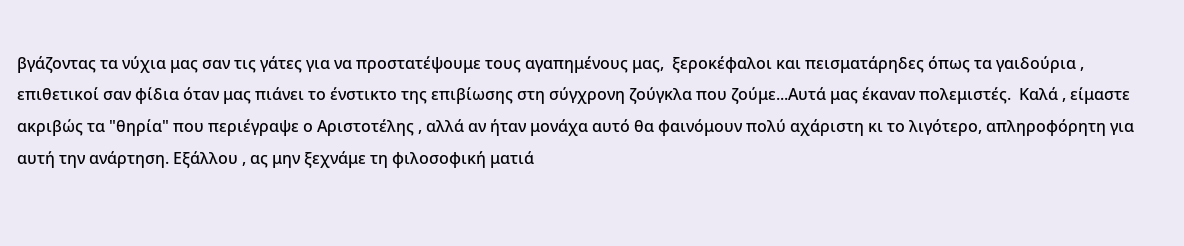βγάζοντας τα νύχια μας σαν τις γάτες για να προστατέψουμε τους αγαπημένους μας,  ξεροκέφαλοι και πεισματάρηδες όπως τα γαιδούρια , επιθετικοί σαν φίδια όταν μας πιάνει το ένστικτο της επιβίωσης στη σύγχρονη ζούγκλα που ζούμε...Αυτά μας έκαναν πολεμιστές.  Καλά , είμαστε ακριβώς τα "θηρία" που περιέγραψε ο Αριστοτέλης , αλλά αν ήταν μονάχα αυτό θα φαινόμουν πολύ αχάριστη κι το λιγότερο, απληροφόρητη για αυτή την ανάρτηση. Εξάλλου , ας μην ξεχνάμε τη φιλοσοφική ματιά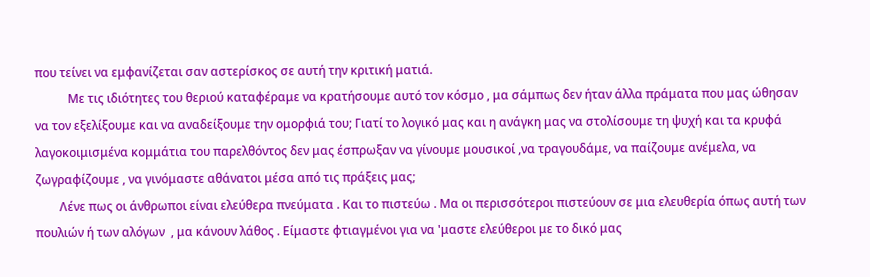που τείνει να εμφανίζεται σαν αστερίσκος σε αυτή την κριτική ματιά.
           Με τις ιδιότητες του θεριού καταφέραμε να κρατήσουμε αυτό τον κόσμο , μα σάμπως δεν ήταν άλλα πράματα που μας ώθησαν να τον εξελίξουμε και να αναδείξουμε την ομορφιά του; Γιατί το λογικό μας και η ανάγκη μας να στολίσουμε τη ψυχή και τα κρυφά λαγοκοιμισμένα κομμάτια του παρελθόντος δεν μας έσπρωξαν να γίνουμε μουσικοί ,να τραγουδάμε, να παίζουμε ανέμελα, να ζωγραφίζουμε , να γινόμαστε αθάνατοι μέσα από τις πράξεις μας;
        Λένε πως οι άνθρωποι είναι ελεύθερα πνεύματα . Και το πιστεύω . Μα οι περισσότεροι πιστεύουν σε μια ελευθερία όπως αυτή των πουλιών ή των αλόγων  , μα κάνουν λάθος . Είμαστε φτιαγμένοι για να 'μαστε ελεύθεροι με το δικό μας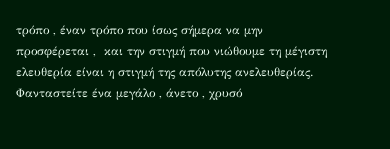τρόπο , έναν τρόπο που ίσως σήμερα να μην προσφέρεται ,  και την στιγμή που νιώθουμε τη μέγιστη ελευθερία είναι η στιγμή της απόλυτης ανελευθερίας. Φανταστείτε ένα μεγάλο , άνετο , χρυσό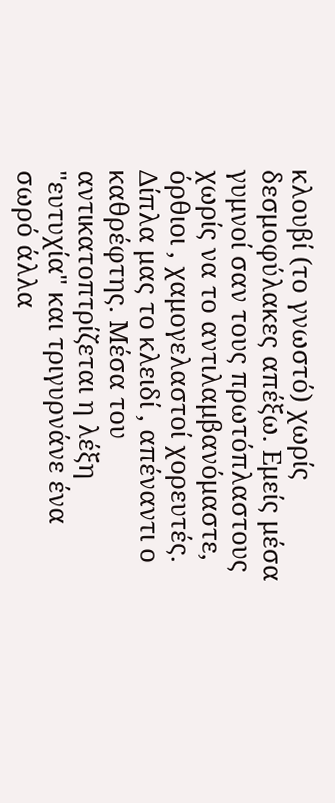κλουβί (το γνωστό) χωρίς δεσμοφύλακες απέξω. Εμείς μέσα γυμνοί σαν τους πρωτόπλαστους χωρίς να το αντιλαμβανόμαστε, όρθιοι , χαμογελαστοί χορευτές. Δίπλα μας το κλειδί , απέναντι ο καθρέφτης. Μέσα του αντικατοπτρίζεται η λέξη "ευτυχία" και τριγυρνάνε ένα σωρό άλλα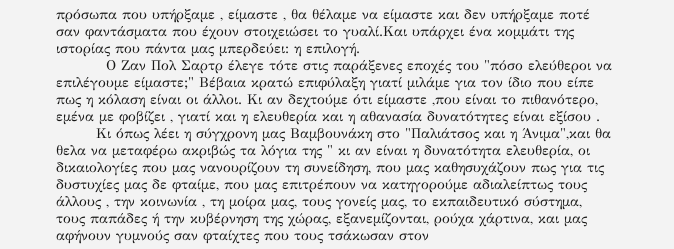πρόσωπα που υπήρξαμε , είμαστε , θα θέλαμε να είμαστε και δεν υπήρξαμε ποτέ σαν φαντάσματα που έχουν στοιχειώσει το γυαλί.Και υπάρχει ένα κομμάτι της ιστορίας που πάντα μας μπερδεύει: η επιλογή.
          Ο Ζαν Πολ Σαρτρ έλεγε τότε στις παράξενες εποχές του "πόσο ελεύθεροι να επιλέγουμε είμαστε;" Βέβαια κρατώ επιφύλαξη γιατί μιλάμε για τον ίδιο που είπε πως η κόλαση είναι οι άλλοι. Κι αν δεχτούμε ότι είμαστε ,που είναι το πιθανότερο, εμένα με φοβίζει , γιατί και η ελευθερία και η αθανασία δυνατότητες είναι εξίσου .
        Κι όπως λέει η σύγχρονη μας Βαμβουνάκη στο "Παλιάτσος και η Άνιμα",και θα θελα να μεταφέρω ακριβώς τα λόγια της " κι αν είναι η δυνατότητα ελευθερία, οι δικαιολογίες που μας νανουρίζουν τη συνείδηση, που μας καθησυχάζουν πως για τις δυστυχίες μας δε φταίμε, που μας επιτρέπουν να κατηγορούμε αδιαλείπτως τους άλλους , την κοινωνία , τη μοίρα μας, τους γονείς μας, το εκπαιδευτικό σύστημα, τους παπάδες ή την κυβέρνηση της χώρας, εξανεμίζονται, ρούχα χάρτινα, και μας αφήνουν γυμνούς σαν φταίχτες που τους τσάκωσαν στον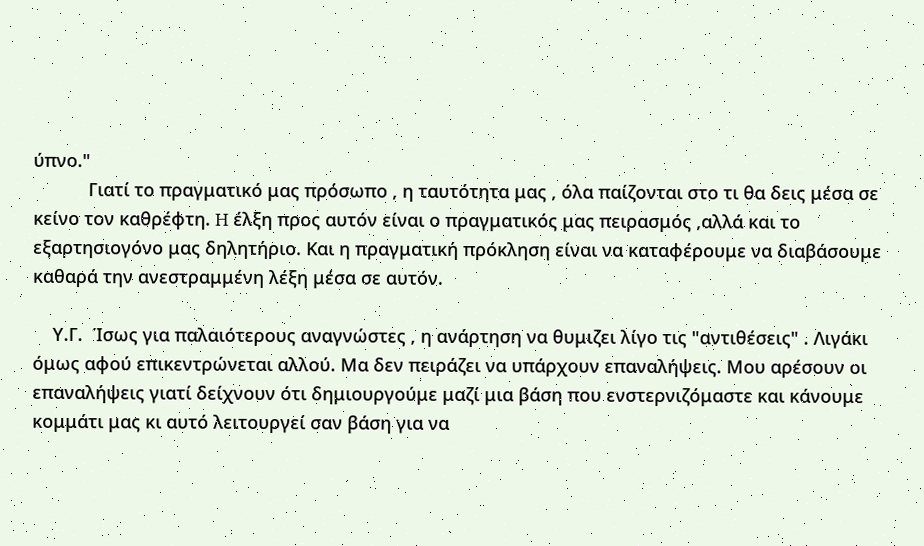ύπνο."
           Γιατί το πραγματικό μας πρόσωπο , η ταυτότητα μας , όλα παίζονται στο τι θα δεις μέσα σε κείνο τον καθρέφτη. H έλξη προς αυτόν είναι ο πραγματικός μας πειρασμός ,αλλά και το  εξαρτησιογόνο μας δηλητήριο. Και η πραγματική πρόκληση είναι να καταφέρουμε να διαβάσουμε καθαρά την ανεστραμμένη λέξη μέσα σε αυτόν.

    Υ.Γ.  Ίσως για παλαιότερους αναγνώστες , η ανάρτηση να θυμιζει λίγο τις "αντιθέσεις" . Λιγάκι όμως αφού επικεντρώνεται αλλού. Μα δεν πειράζει να υπάρχουν επαναλήψεις. Μου αρέσουν οι επαναλήψεις γιατί δείχνουν ότι δημιουργούμε μαζί μια βάση που ενστερνιζόμαστε και κάνουμε κομμάτι μας κι αυτό λειτουργεί σαν βάση για να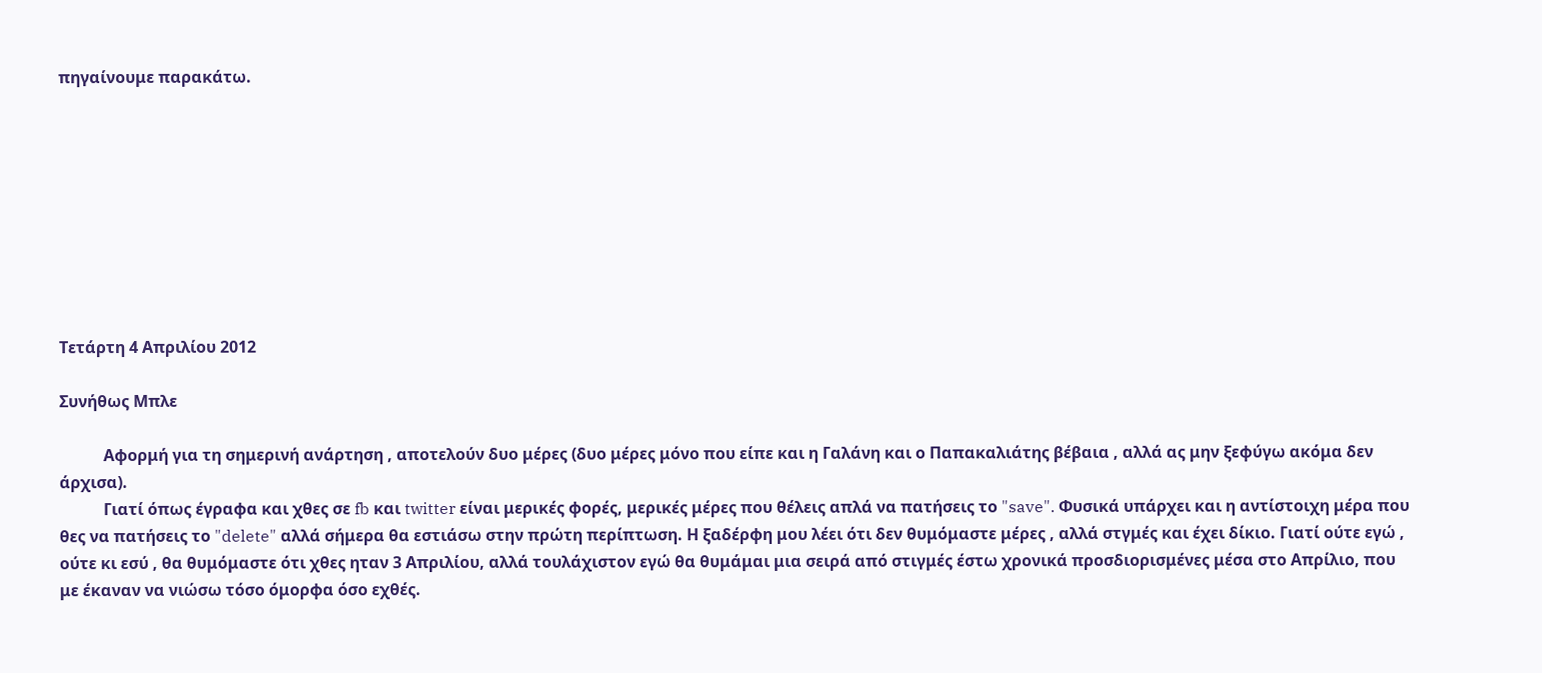πηγαίνουμε παρακάτω.









Τετάρτη 4 Απριλίου 2012

Συνήθως Μπλε

           Αφορμή για τη σημερινή ανάρτηση , αποτελούν δυο μέρες (δυο μέρες μόνο που είπε και η Γαλάνη και ο Παπακαλιάτης βέβαια , αλλά ας μην ξεφύγω ακόμα δεν άρχισα).
           Γιατί όπως έγραφα και χθες σε fb και twitter είναι μερικές φορές, μερικές μέρες που θέλεις απλά να πατήσεις το "save". Φυσικά υπάρχει και η αντίστοιχη μέρα που θες να πατήσεις το "delete" αλλά σήμερα θα εστιάσω στην πρώτη περίπτωση. Η ξαδέρφη μου λέει ότι δεν θυμόμαστε μέρες , αλλά στγμές και έχει δίκιο. Γιατί ούτε εγώ , ούτε κι εσύ , θα θυμόμαστε ότι χθες ηταν 3 Απριλίου, αλλά τουλάχιστον εγώ θα θυμάμαι μια σειρά από στιγμές έστω χρονικά προσδιορισμένες μέσα στο Απρίλιο, που με έκαναν να νιώσω τόσο όμορφα όσο εχθές.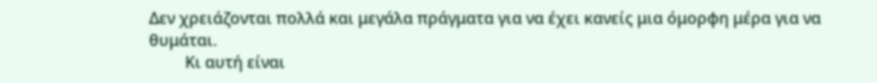Δεν χρειάζονται πολλά και μεγάλα πράγματα για να έχει κανείς μια όμορφη μέρα για να θυμάται.
         Κι αυτή είναι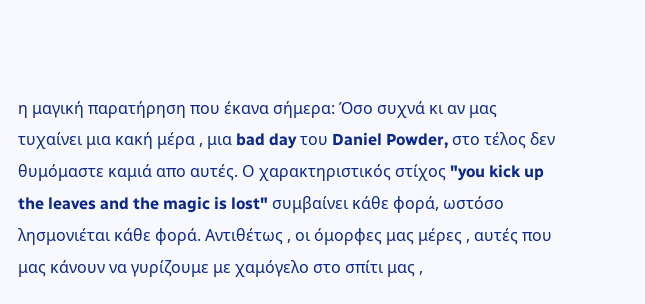η μαγική παρατήρηση που έκανα σήμερα: Όσο συχνά κι αν μας τυχαίνει μια κακή μέρα , μια bad day του Daniel Powder, στο τέλος δεν θυμόμαστε καμιά απο αυτές. Ο χαρακτηριστικός στίχος "you kick up the leaves and the magic is lost" συμβαίνει κάθε φορά, ωστόσο λησμονιέται κάθε φορά. Αντιθέτως , οι όμορφες μας μέρες , αυτές που μας κάνουν να γυρίζουμε με χαμόγελο στο σπίτι μας ,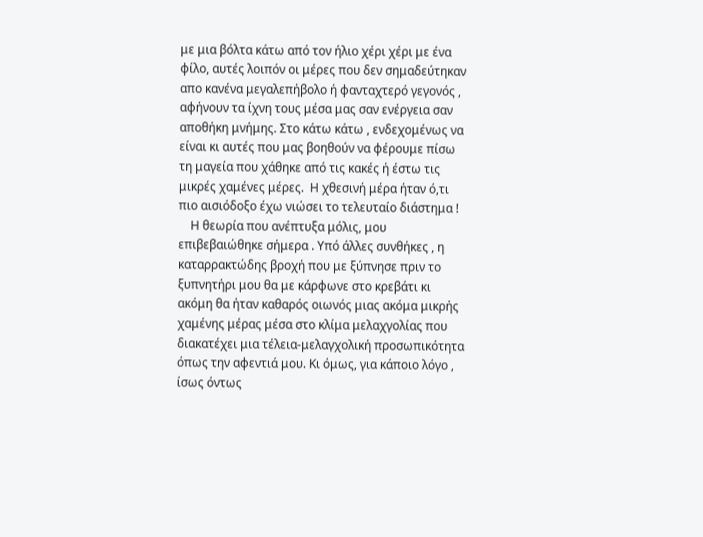με μια βόλτα κάτω από τον ήλιο χέρι χέρι με ένα φίλο, αυτές λοιπόν οι μέρες που δεν σημαδεύτηκαν απο κανένα μεγαλεπήβολο ή φανταχτερό γεγονός , αφήνουν τα ίχνη τους μέσα μας σαν ενέργεια σαν αποθήκη μνήμης. Στο κάτω κάτω , ενδεχομένως να είναι κι αυτές που μας βοηθούν να φέρουμε πίσω τη μαγεία που χάθηκε από τις κακές ή έστω τις μικρές χαμένες μέρες.  Η χθεσινή μέρα ήταν ό,τι πιο αισιόδοξο έχω νιώσει το τελευταίο διάστημα !
    Η θεωρία που ανέπτυξα μόλις, μου επιβεβαιώθηκε σήμερα . Υπό άλλες συνθήκες , η καταρρακτώδης βροχή που με ξύπνησε πριν το ξυπνητήρι μου θα με κάρφωνε στο κρεβάτι κι ακόμη θα ήταν καθαρός οιωνός μιας ακόμα μικρής χαμένης μέρας μέσα στο κλίμα μελαχγολίας που διακατέχει μια τέλεια-μελαγχολική προσωπικότητα όπως την αφεντιά μου. Κι όμως, για κάποιο λόγο , ίσως όντως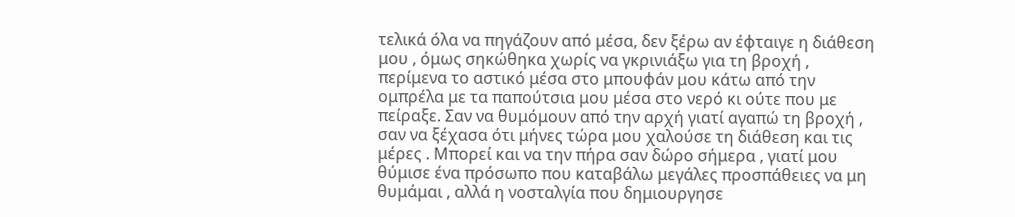τελικά όλα να πηγάζουν από μέσα, δεν ξέρω αν έφταιγε η διάθεση μου , όμως σηκώθηκα χωρίς να γκρινιάξω για τη βροχή , περίμενα το αστικό μέσα στο μπουφάν μου κάτω από την ομπρέλα με τα παπούτσια μου μέσα στο νερό κι ούτε που με πείραξε. Σαν να θυμόμουν από την αρχή γιατί αγαπώ τη βροχή , σαν να ξέχασα ότι μήνες τώρα μου χαλούσε τη διάθεση και τις μέρες . Μπορεί και να την πήρα σαν δώρο σήμερα , γιατί μου θύμισε ένα πρόσωπο που καταβάλω μεγάλες προσπάθειες να μη θυμάμαι , αλλά η νοσταλγία που δημιουργησε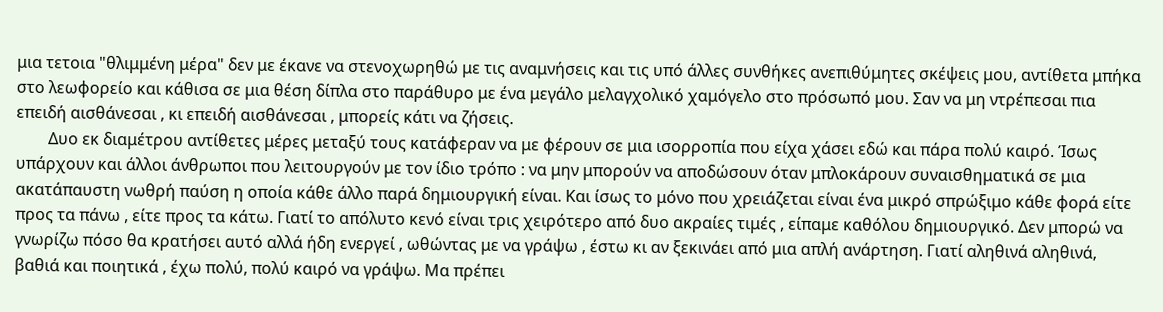μια τετοια "θλιμμένη μέρα" δεν με έκανε να στενοχωρηθώ με τις αναμνήσεις και τις υπό άλλες συνθήκες ανεπιθύμητες σκέψεις μου, αντίθετα μπήκα στο λεωφορείο και κάθισα σε μια θέση δίπλα στο παράθυρο με ένα μεγάλο μελαγχολικό χαμόγελο στο πρόσωπό μου. Σαν να μη ντρέπεσαι πια επειδή αισθάνεσαι , κι επειδή αισθάνεσαι , μπορείς κάτι να ζήσεις.
        Δυο εκ διαμέτρου αντίθετες μέρες μεταξύ τους κατάφεραν να με φέρουν σε μια ισορροπία που είχα χάσει εδώ και πάρα πολύ καιρό. Ίσως υπάρχουν και άλλοι άνθρωποι που λειτουργούν με τον ίδιο τρόπο : να μην μπορούν να αποδώσουν όταν μπλοκάρουν συναισθηματικά σε μια ακατάπαυστη νωθρή παύση η οποία κάθε άλλο παρά δημιουργική είναι. Και ίσως το μόνο που χρειάζεται είναι ένα μικρό σπρώξιμο κάθε φορά είτε προς τα πάνω , είτε προς τα κάτω. Γιατί το απόλυτο κενό είναι τρις χειρότερο από δυο ακραίες τιμές , είπαμε καθόλου δημιουργικό. Δεν μπορώ να γνωρίζω πόσο θα κρατήσει αυτό αλλά ήδη ενεργεί , ωθώντας με να γράψω , έστω κι αν ξεκινάει από μια απλή ανάρτηση. Γιατί αληθινά αληθινά, βαθιά και ποιητικά , έχω πολύ, πολύ καιρό να γράψω. Μα πρέπει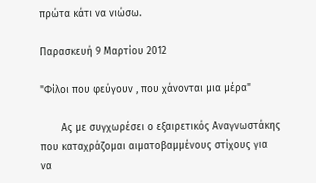πρώτα κάτι να νιώσω.

Παρασκευή 9 Μαρτίου 2012

"Φίλοι που φεύγουν , που χάνονται μια μέρα"

       Ας με συγχωρέσει ο εξαιρετικός Αναγνωστάκης που καταχράζομαι αιματοβαμμένους στίχους για να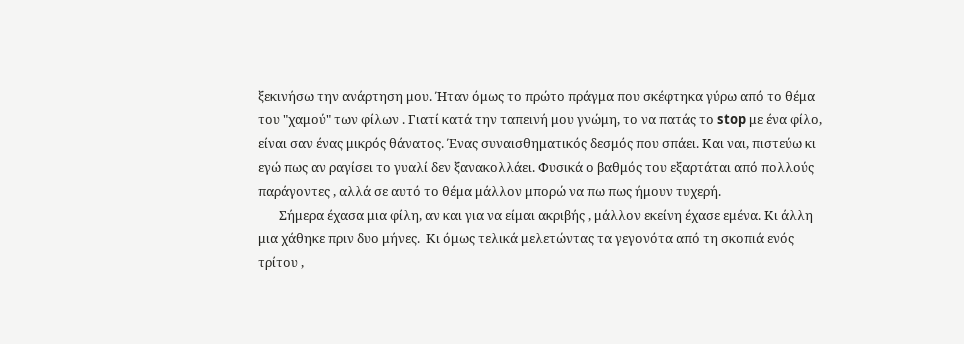ξεκινήσω την ανάρτηση μου. Ήταν όμως το πρώτο πράγμα που σκέφτηκα γύρω από το θέμα του "χαμού" των φίλων . Γιατί κατά την ταπεινή μου γνώμη, το να πατάς το stop με ένα φίλο, είναι σαν ένας μικρός θάνατος. Ένας συναισθηματικός δεσμός που σπάει. Και ναι, πιστεύω κι εγώ πως αν ραγίσει το γυαλί δεν ξανακολλάει. Φυσικά ο βαθμός του εξαρτάται από πολλούς παράγοντες , αλλά σε αυτό το θέμα μάλλον μπορώ να πω πως ήμουν τυχερή.
       Σήμερα έχασα μια φίλη, αν και για να είμαι ακριβής , μάλλον εκείνη έχασε εμένα. Κι άλλη μια χάθηκε πριν δυο μήνες.  Κι όμως τελικά μελετώντας τα γεγονότα από τη σκοπιά ενός τρίτου ,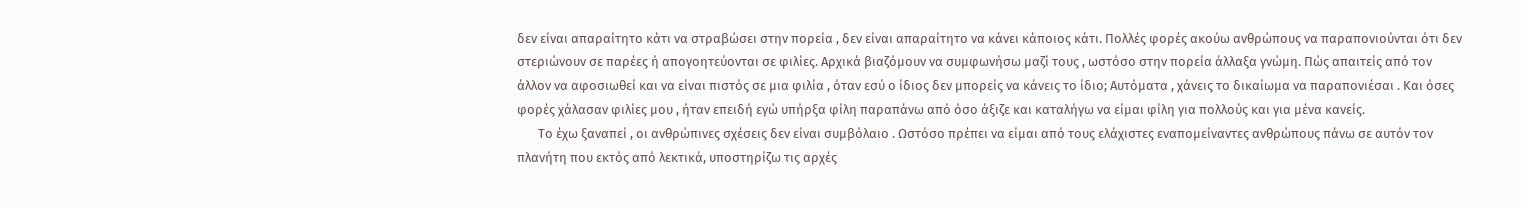δεν είναι απαραίτητο κάτι να στραβώσει στην πορεία , δεν είναι απαραίτητο να κάνει κάποιος κάτι. Πολλές φορές ακούω ανθρώπους να παραπονιούνται ότι δεν στεριώνουν σε παρέες ή απογοητεύονται σε φιλίες. Αρχικά βιαζόμουν να συμφωνήσω μαζί τους , ωστόσο στην πορεία άλλαξα γνώμη. Πώς απαιτείς από τον άλλον να αφοσιωθεί και να είναι πιστός σε μια φιλία , όταν εσύ ο ίδιος δεν μπορείς να κάνεις το ίδιο; Αυτόματα , χάνεις το δικαίωμα να παραπονιέσαι . Και όσες φορές χάλασαν φιλίες μου , ήταν επειδή εγώ υπήρξα φίλη παραπάνω από όσο άξιζε και καταλήγω να είμαι φίλη για πολλούς και για μένα κανείς.
       Το έχω ξαναπεί , οι ανθρώπινες σχέσεις δεν είναι συμβόλαιο . Ωστόσο πρέπει να είμαι από τους ελάχιστες εναπομείναντες ανθρώπους πάνω σε αυτόν τον πλανήτη που εκτός από λεκτικά, υποστηρίζω τις αρχές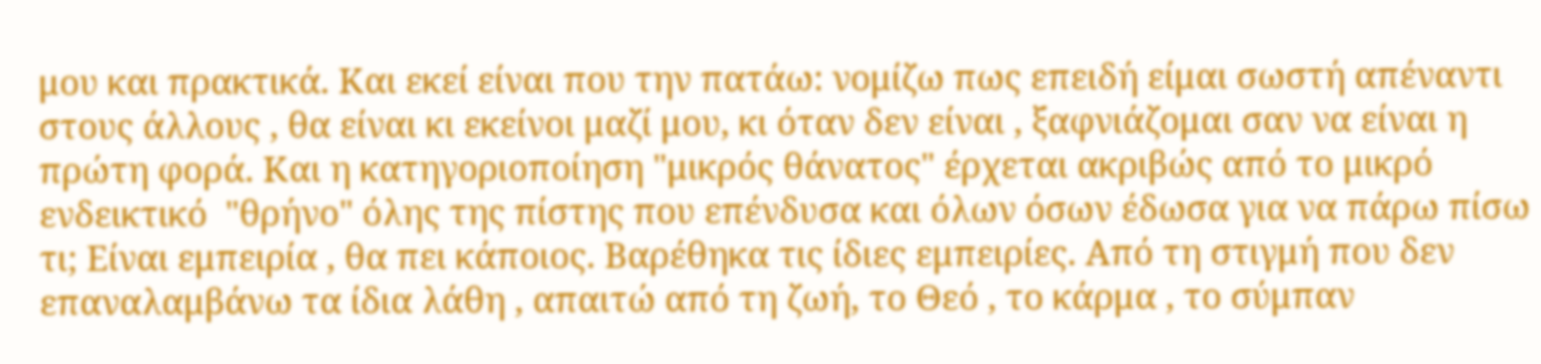μου και πρακτικά. Και εκεί είναι που την πατάω: νομίζω πως επειδή είμαι σωστή απέναντι στους άλλους , θα είναι κι εκείνοι μαζί μου, κι όταν δεν είναι , ξαφνιάζομαι σαν να είναι η πρώτη φορά. Και η κατηγοριοποίηση "μικρός θάνατος" έρχεται ακριβώς από το μικρό ενδεικτικό  "θρήνο" όλης της πίστης που επένδυσα και όλων όσων έδωσα για να πάρω πίσω τι; Είναι εμπειρία , θα πει κάποιος. Βαρέθηκα τις ίδιες εμπειρίες. Από τη στιγμή που δεν επαναλαμβάνω τα ίδια λάθη , απαιτώ από τη ζωή, το Θεό , το κάρμα , το σύμπαν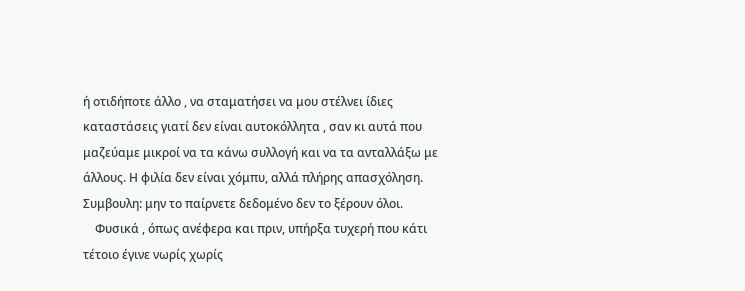ή οτιδήποτε άλλο , να σταματήσει να μου στέλνει ίδιες καταστάσεις γιατί δεν είναι αυτοκόλλητα , σαν κι αυτά που μαζεύαμε μικροί να τα κάνω συλλογή και να τα ανταλλάξω με άλλους. Η φιλία δεν είναι χόμπυ, αλλά πλήρης απασχόληση. Συμβουλη: μην το παίρνετε δεδομένο δεν το ξέρουν όλοι.
    Φυσικά , όπως ανέφερα και πριν, υπήρξα τυχερή που κάτι τέτοιο έγινε νωρίς χωρίς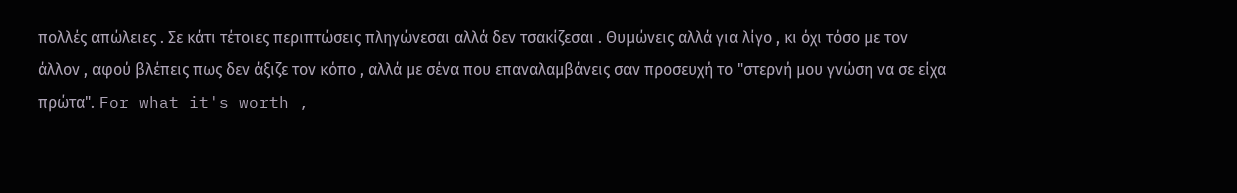πολλές απώλειες . Σε κάτι τέτοιες περιπτώσεις πληγώνεσαι αλλά δεν τσακίζεσαι . Θυμώνεις αλλά για λίγο , κι όχι τόσο με τον άλλον , αφού βλέπεις πως δεν άξιζε τον κόπο , αλλά με σένα που επαναλαμβάνεις σαν προσευχή το "στερνή μου γνώση να σε είχα πρώτα". For what it's worth ,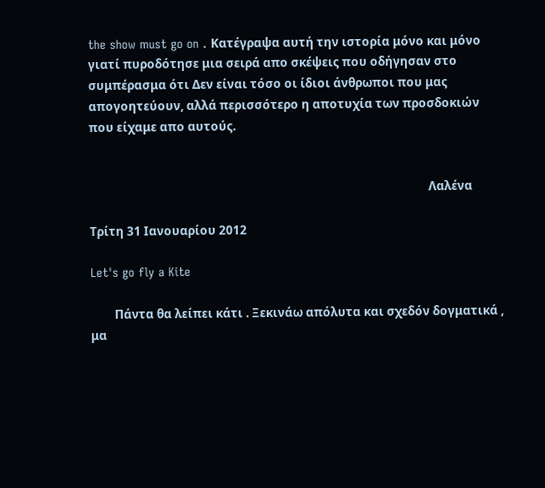the show must go on . Κατέγραψα αυτή την ιστορία μόνο και μόνο γιατί πυροδότησε μια σειρά απο σκέψεις που οδήγησαν στο συμπέρασμα ότι Δεν είναι τόσο οι ίδιοι άνθρωποι που μας απογοητεύουν, αλλά περισσότερο η αποτυχία των προσδοκιών που είχαμε απο αυτούς.


                                                                                                                 Λαλένα

Τρίτη 31 Ιανουαρίου 2012

Let's go fly a Kite

        Πάντα θα λείπει κάτι . Ξεκινάω απόλυτα και σχεδόν δογματικά , μα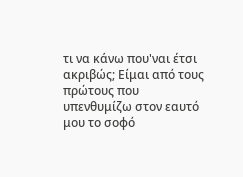τι να κάνω που'ναι έτσι ακριβώς; Είμαι από τους πρώτους που υπενθυμίζω στον εαυτό μου το σοφό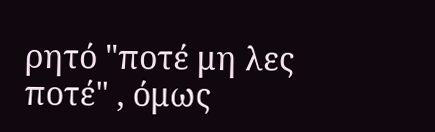ρητό "ποτέ μη λες ποτέ" , όμως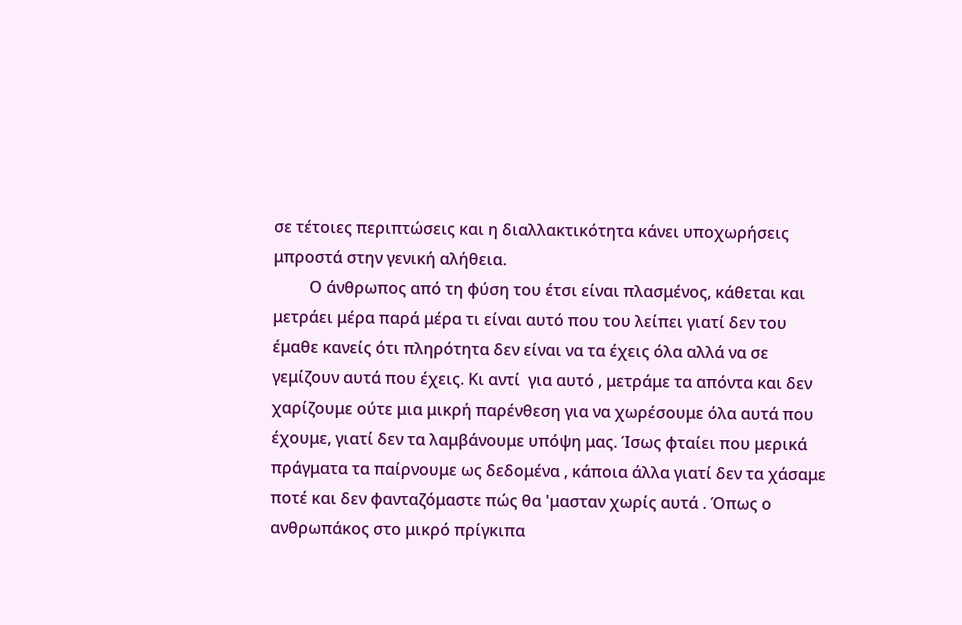σε τέτοιες περιπτώσεις και η διαλλακτικότητα κάνει υποχωρήσεις μπροστά στην γενική αλήθεια.
         Ο άνθρωπος από τη φύση του έτσι είναι πλασμένος, κάθεται και μετράει μέρα παρά μέρα τι είναι αυτό που του λείπει γιατί δεν του έμαθε κανείς ότι πληρότητα δεν είναι να τα έχεις όλα αλλά να σε γεμίζουν αυτά που έχεις. Κι αντί  για αυτό , μετράμε τα απόντα και δεν χαρίζουμε ούτε μια μικρή παρένθεση για να χωρέσουμε όλα αυτά που έχουμε, γιατί δεν τα λαμβάνουμε υπόψη μας. Ίσως φταίει που μερικά πράγματα τα παίρνουμε ως δεδομένα , κάποια άλλα γιατί δεν τα χάσαμε ποτέ και δεν φανταζόμαστε πώς θα 'μασταν χωρίς αυτά . Όπως ο ανθρωπάκος στο μικρό πρίγκιπα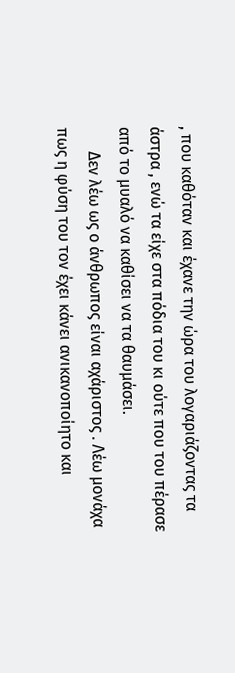, που καθόταν και έχανε την ώρα του λογαριάζοντας τα άστρα , ενώ τα είχε στα πόδια του κι ούτε που του πέρασε από το μυαλό να καθίσει να τα θαυμάσει.
      Δεν λέω ως ο άνθρωπος είναι αχάριστος . Λέω μονάχα πως η φύση του τον έχει κάνει ανικανοποίητο και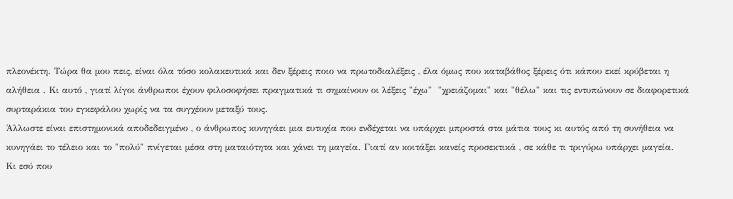πλεονέκτη. Τώρα θα μου πεις, είναι όλα τόσο κολακευτικά και δεν ξέρεις ποιο να πρωτοδιαλέξεις , έλα όμως που καταβάθος ξέρεις ότι κάπου εκεί κρύβεται η αλήθεια . Κι αυτό , γιατί λίγοι άνθρωποι έχουν φιλοσοφήσει πραγματικά τι σημαίνουν οι λέξεις "έχω"  "χρειάζομαι" και "θέλω" και τις εντυπώνουν σε διαφορετικά συρταράκια του εγκεφάλου χωρίς να τα συγχέουν μεταξύ τους.
Άλλωστε είναι επιστημονικά αποδεδειγμένο , ο άνθρωπος κυνηγάει μια ευτυχία που ενδέχεται να υπάρχει μπροστά στα μάτια τους κι αυτός από τη συνήθεια να κυνηγάει το τέλειο και το "πολύ" πνίγεται μέσα στη ματαιότητα και χάνει τη μαγεία. Γιατί αν κοιτάξει κανείς προσεκτικά , σε κάθε τι τριγύρω υπάρχει μαγεία.
Κι εσύ που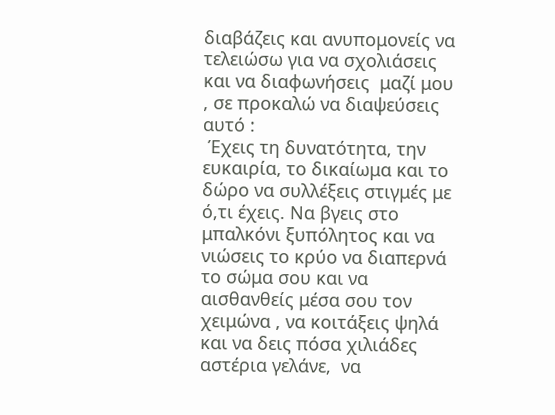διαβάζεις και ανυπομονείς να τελειώσω για να σχολιάσεις και να διαφωνήσεις  μαζί μου , σε προκαλώ να διαψεύσεις αυτό :
 Έχεις τη δυνατότητα, την ευκαιρία, το δικαίωμα και το δώρο να συλλέξεις στιγμές με ό,τι έχεις. Να βγεις στο μπαλκόνι ξυπόλητος και να νιώσεις το κρύο να διαπερνά το σώμα σου και να αισθανθείς μέσα σου τον χειμώνα , να κοιτάξεις ψηλά και να δεις πόσα χιλιάδες αστέρια γελάνε,  να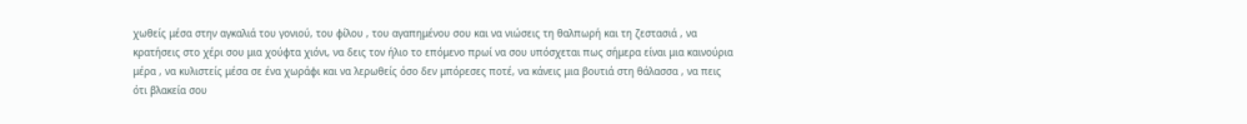χωθείς μέσα στην αγκαλιά του γονιού, του φίλου , του αγαπημένου σου και να νιώσεις τη θαλπωρή και τη ζεστασιά , να κρατήσεις στο χέρι σου μια χούφτα χιόνι, να δεις τον ήλιο το επόμενο πρωί να σου υπόσχεται πως σήμερα είναι μια καινούρια μέρα , να κυλιστείς μέσα σε ένα χωράφι και να λερωθείς όσο δεν μπόρεσες ποτέ, να κάνεις μια βουτιά στη θάλασσα , να πεις ότι βλακεία σου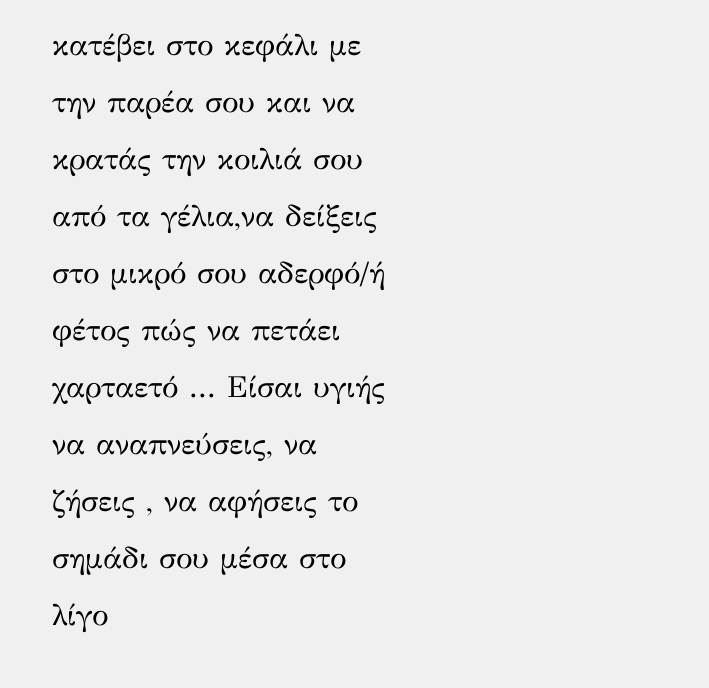κατέβει στο κεφάλι με την παρέα σου και να κρατάς την κοιλιά σου από τα γέλια,να δείξεις στο μικρό σου αδερφό/ή φέτος πώς να πετάει χαρταετό ... Είσαι υγιής να αναπνεύσεις, να ζήσεις , να αφήσεις το σημάδι σου μέσα στο λίγο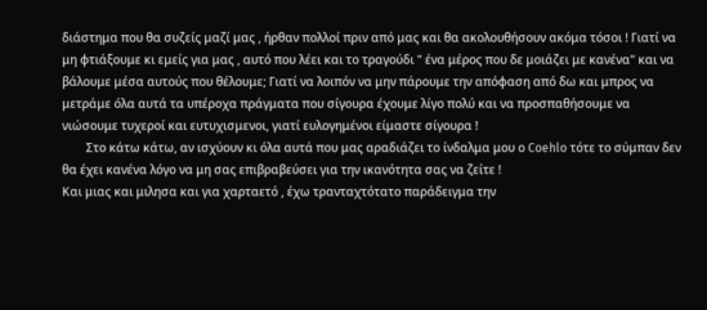διάστημα που θα συζείς μαζί μας , ήρθαν πολλοί πριν από μας και θα ακολουθήσουν ακόμα τόσοι ! Γιατί να μη φτιάξουμε κι εμείς για μας , αυτό που λέει και το τραγούδι " ένα μέρος που δε μοιάζει με κανένα" και να βάλουμε μέσα αυτούς που θέλουμε; Γιατί να λοιπόν να μην πάρουμε την απόφαση από δω και μπρος να μετράμε όλα αυτά τα υπέροχα πράγματα που σίγουρα έχουμε λίγο πολύ και να προσπαθήσουμε να νιώσουμε τυχεροί και ευτυχισμενοι, γιατί ευλογημένοι είμαστε σίγουρα !
        Στο κάτω κάτω, αν ισχύουν κι όλα αυτά που μας αραδιάζει το ίνδαλμα μου ο Coehlo τότε το σύμπαν δεν θα έχει κανένα λόγο να μη σας επιβραβεύσει για την ικανότητα σας να ζείτε !
Και μιας και μιλησα και για χαρταετό , έχω τρανταχτότατο παράδειγμα την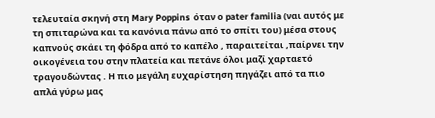τελευταία σκηνή στη Mary Poppins  όταν ο pater familia (ναι αυτός με τη σπιταρώνα και τα κανόνια πάνω από το σπίτι του) μέσα στους καπνούς σκάει τη φόδρα από το καπέλο , παραιτείται ,παίρνει την οικογένεια του στην πλατεία και πετάνε όλοι μαζί χαρταετό τραγουδώντας . Η πιο μεγάλη ευχαρίστηση πηγάζει από τα πιο απλά γύρω μας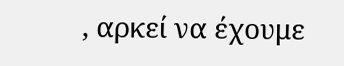, αρκεί να έχουμε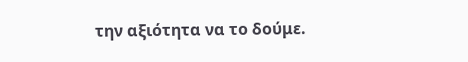την αξιότητα να το δούμε.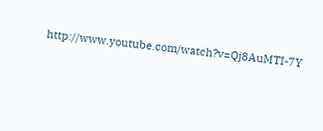http://www.youtube.com/watch?v=Qj8AuMTI-7Y